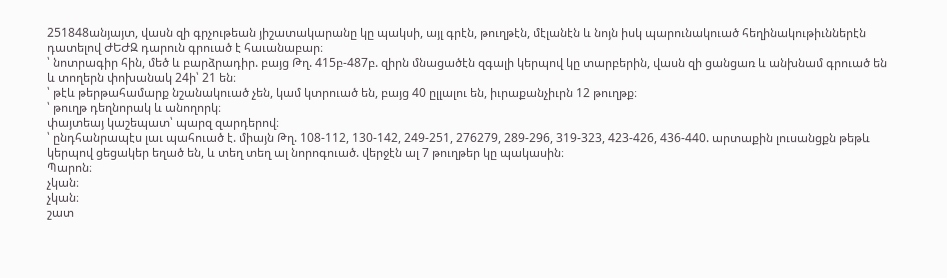251848անյայտ, վասն զի գրչութեան յիշատակարանը կը պակսի, այլ գրէն, թուղթէն, մէլանէն և նոյն իսկ պարունակուած հեղինակութիւններէն դատելով ԺԵԺԶ դարուն գրուած է հաւանաբար։
՝ նոտրագիր հին, մեծ և բարձրադիր. բայց Թղ. 415բ-487բ. զիրն մնացածէն զգալի կերպով կը տարբերին, վասն զի ցանցառ և անխնամ գրուած են և տողերն փոխանակ 24ի՝ 21 են։
՝ թէև թերթահամարք նշանակուած չեն, կամ կտրուած են, բայց 40 ըլլալու են, իւրաքանչիւրն 12 թուղթք։
՝ թուղթ դեղնորակ և անողորկ։
փայտեայ կաշեպատ՝ պարզ զարդերով։
՝ ընդհանրապէս լաւ պահուած է. միայն Թղ. 108-112, 130-142, 249-251, 276279, 289-296, 319-323, 423-426, 436-440. արտաքին լուսանցքն թեթև կերպով ցեցակեր եղած են, և տեղ տեղ ալ նորոգուած. վերջէն ալ 7 թուղթեր կը պակասին։
Պարոն։
չկան։
չկան։
շատ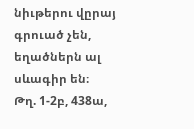նիւթերու վըրայ գրուած չեն, եղածներն ալ սևագիր են։
Թղ. 1-2բ, 438ա,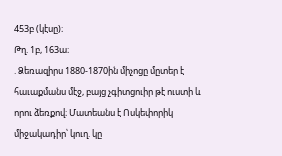453բ (կէսը)։
Թղ. 1բ, 163ա։
. Ձեռազիրս 1880-1870ին միչոցը մըտեր է հաւաքմանս մէջ, բայց չգիտցուիր թէ ուստի և որու ձեռքով։ Մատեանս է Ոսկեփորիկ միջակադիր՝ կուղ. կը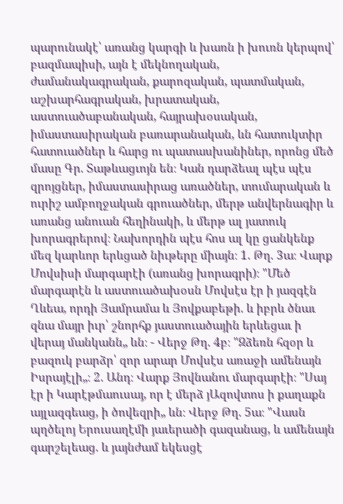պարունակէ՝ առանց կարգի և խառն ի խուռն կերպով՝ բազմապիսի, այն է մեկնողական, ժամանակագրական, քարոզական, պատմական, աշխարհագրական, խրատական, աստուածաբանական, հայրախօսական, իմաստասիրական բառարանական, ևն հատուկտիր հատուածներ և հարց ու պատասխանիներ, որոնց մեծ մասը Գր. Տաթևացւոյն են։ Կան դարձեալ պէս պէս զրոյցներ, իմաստասիրաց առածներ, տումարական և ուրիշ ամբողջական գրուածներ, մերթ անվերնագիր և առանց անուան հեղինակի, և մերթ ալ յատուկ խորագրերով։ Նախորդին պէս հոս ալ կը ցանկենք մեզ կարևոր երևցած նիւթերը միայն։ 1. Թղ. 3ա։ Վարք Մովսիսի մարգարէի (առանց խորագրի)։ "Մեծ մարգարէն և աստուածախօսն Մովսէս էր ի յազգէն Ղևեա, որդի Յամրամա և Յովքաբեթի. և իբրև ծնաւ զնա մայր իւր՝ շնորհք յաստուածային երևեցաւ ի վերայ մանկանն„ ևն։ - Վերջ Թղ. 4բ։ "Զձեռն հզօր և բազուկ բարձր՝ զոր արար Մովսէս առաջի ամենայն Իսրայէլի„։ 2. Անդ։ Վարք Յովնանու մարգարէի։ "Սայ էր ի Կարէթմաուսայ, որ է մերձ յԱզովտոս ի քաղաքն այլազգեաց, ի ծովեզրի„ ևն։ Վերջ Թղ. 5ա։ "Վասն պղծելոյ Երուսաղէմի յաւերածի գազանաց, և ամենայն գարշելեաց. և յայնժամ եկեսցէ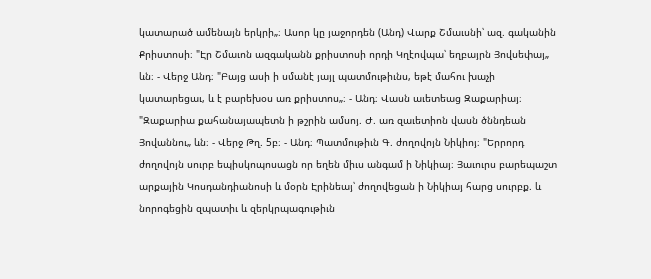կատարած ամենայն երկրի„։ Ասոր կը յաջորդեն (Անդ) Վարք Շմաւսնի՝ ազ. գականին Քրիստոսի։ "Էր Շմաւոն ազգականն քրիստոսի որդի Կղէովպա՝ եղբայրն Յովսեփայ„ ևն։ - Վերջ Անդ։ "Բայց ասի ի սմանէ յայլ պատմութիւնս, եթէ մահու խաչի կատարեցաւ, և է բարեխօս առ քրիստոս„։ - Անդ։ Վասն աւետեաց Զաքարիայ։ "Զաքարիա քահանայապետն ի թշրին ամսոյ. Ժ. առ զաւետիոն վասն ծննդեան Յովաննու„ ևն։ - Վերջ Թղ. 5բ։ - Անդ։ Պատմութիւն Գ. ժողովոյն Նիկիոյ։ "Երրորդ ժողովոյն սուրբ եպիսկոպոսացն որ եղեն միւս անգամ ի Նիկիայ։ Յաւուրս բարեպաշտ արքային Կոսդանդիանոսի և մօրն Էրինեայ՝ ժողովեցան ի Նիկիայ հարց սուրբք. և նորոգեցին զպատիւ և զերկրպագութիւն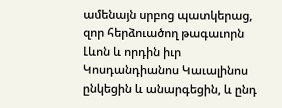ամենայն սրբոց պատկերաց, զոր հերձուածող թագաւորն Լևոն և որդին իւր Կոսդանդիանոս Կաւալինոս ընկեցին և անարգեցին, և ընդ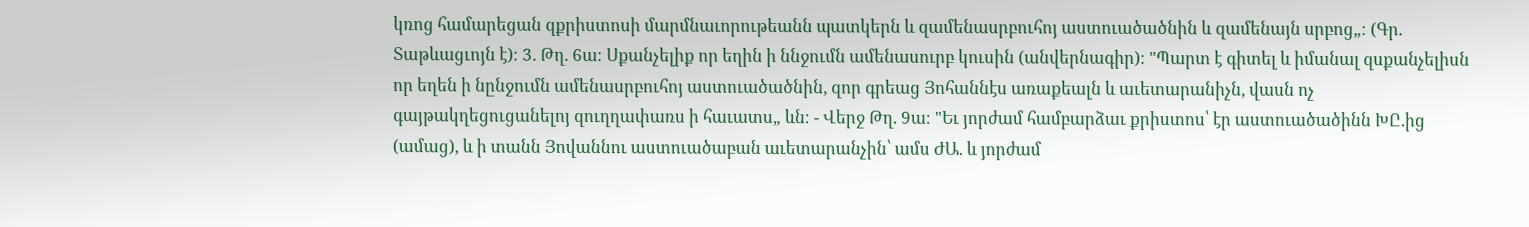կռոց համարեցան զքրիստոսի մարմնաւորութեանն պատկերն և զամենասրբուհոյ աստուածածնին և զամենայն սրբոց„։ (Գր. Տաթևացւոյն է)։ 3. Թղ. 6ա։ Սքանչելիք որ եղին ի ննջումն ամենասուրբ կուսին (անվերնագիր)։ "Պարտ է գիտել և իմանալ զսքանչելիսն որ եղեն ի նընջումն ամենասրբուհոյ աստուածածնին, զոր գրեաց Յոհաննէս առաքեալն և աւետարանիչն, վասն ոչ գայթակղեցուցանելոյ զուղղափառս ի հաւատս„ ևն։ - Վերջ Թղ. 9ա։ "Եւ յորժամ համբարձաւ քրիստոս՝ էր աստուածածինն ԽԸ.ից (ամաց), և ի տանն Յովաննու աստուածաբան աւետարանչին՝ ամս ԺԱ. և յորժամ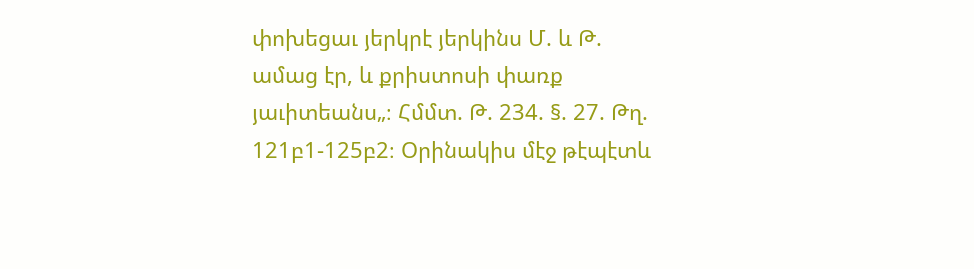փոխեցաւ յերկրէ յերկինս Մ. և Թ. ամաց էր, և քրիստոսի փառք յաւիտեանս„։ Հմմտ. Թ. 234. §. 27. Թղ. 121բ1-125բ2։ Օրինակիս մէջ թէպէտև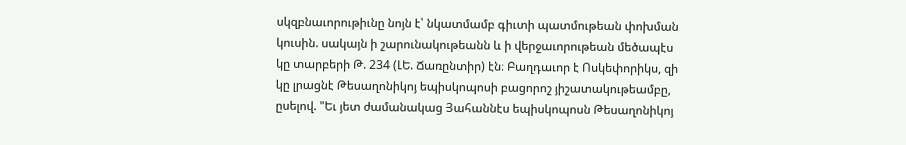սկզբնաւորութիւնը նոյն է՝ նկատմամբ գիւտի պատմութեան փոխման կուսին. սակայն ի շարունակութեանն և ի վերջաւորութեան մեծապէս կը տարբերի Թ. 234 (ԼԵ. Ճառընտիր) էն։ Բաղդաւոր է Ոսկեփորիկս, զի կը լրացնէ Թեսաղոնիկոյ եպիսկոպոսի բացորոշ յիշատակութեամբը, ըսելով. "Եւ յետ ժամանակաց Յահաննէս եպիսկոպոսն Թեսաղոնիկոյ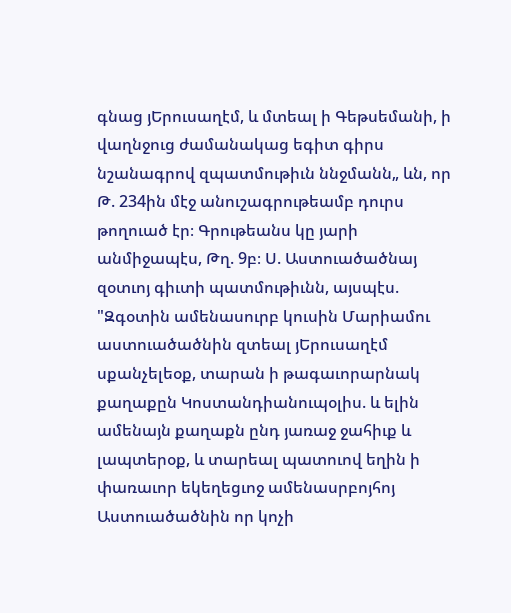գնաց յԵրուսաղէմ, և մտեալ ի Գեթսեմանի, ի վաղնջուց ժամանակաց եգիտ գիրս նշանագրով զպատմութիւն ննջմանն„ ևն, որ Թ. 234ին մէջ անուշագրութեամբ դուրս թողուած էր։ Գրութեանս կը յարի անմիջապէս, Թղ. 9բ։ Ս. Աստուածածնայ զօտւոյ գիւտի պատմութիւնն, այսպէս. "Զգօտին ամենասուրբ կուսին Մարիամու աստուածածնին զտեալ յԵրուսաղէմ սքանչելեօք, տարան ի թագաւորարնակ քաղաքըն Կոստանդիանուպօլիս. և ելին ամենայն քաղաքն ընդ յառաջ ջահիւք և լապտերօք, և տարեալ պատուով եղին ի փառաւոր եկեղեցւոջ ամենասրբոյհոյ Աստուածածնին որ կոչի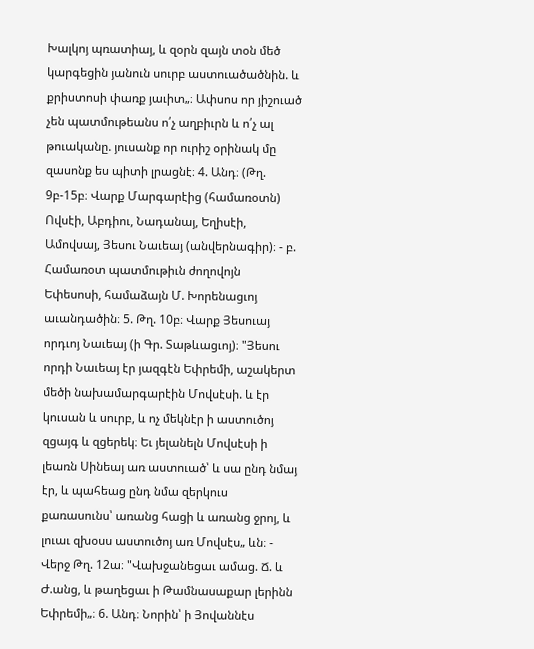Խալկոյ պռատիայ, և զօրն զայն տօն մեծ կարգեցին յանուն սուրբ աստուածածնին. և քրիստոսի փառք յաւիտ„։ Ափսոս որ յիշուած չեն պատմութեանս ո՛չ աղբիւրն և ո՛չ ալ թուականը. յուսանք որ ուրիշ օրինակ մը զասոնք ես պիտի լրացնէ։ 4. Անդ։ (Թղ. 9բ-15բ։ Վարք Մարգարէից (համառօտն) Ովսէի, Աբդիու, Նադանայ, Եղիսէի, Ամովսայ, Յեսու Նաւեայ (անվերնագիր)։ - բ. Համառօտ պատմութիւն ժողովոյն Եփեսոսի, համաձայն Մ. Խորենացւոյ աւանդածին։ 5. Թղ. 10բ։ Վարք Յեսուայ որդւոյ Նաւեայ (ի Գր. Տաթևացւոյ)։ "Յեսու որդի Նաւեայ էր յազգէն Եփրեմի, աշակերտ մեծի նախամարգարէին Մովսէսի. և էր կուսան և սուրբ, և ոչ մեկնէր ի աստուծոյ զցայգ և զցերեկ։ Եւ յելանելն Մովսէսի ի լեառն Սինեայ առ աստուած՝ և սա ընդ նմայ էր, և պահեաց ընդ նմա զերկուս քառասունս՝ առանց հացի և առանց ջրոյ, և լուաւ զխօսս աստուծոյ առ Մովսէս„ ևն։ - Վերջ Թղ. 12ա։ "Վախջանեցաւ ամաց. Ճ. և Ժ.անց, և թաղեցաւ ի Թամնասաքար լերինն Եփրեմի„։ 6. Անդ։ Նորին՝ ի Յովաննէս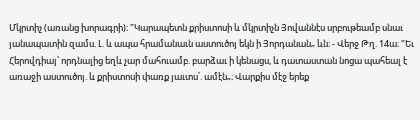Մկրտիչ (առանց խորագրի)։ "Կարապետն քրիստոսի և մկրտիչն Յովաննէս սրբութեամբ սնաւ յանապատին զամս. Լ. և ապա հրամանաւն աստուծոյ եկն ի Յորդանան„ ևն։ - Վերջ Թղ. 14ա։ "Եւ Հերովդիայ՝ որդնալից եղև չար մահուամբ. բարձաւ ի կենացս, և դատաստան նոցա պահեալ է առաջի աստուծոյ. և քրիստոսի փառք յաւտս՛. ամէն„։ Վարքիս մէջ երեք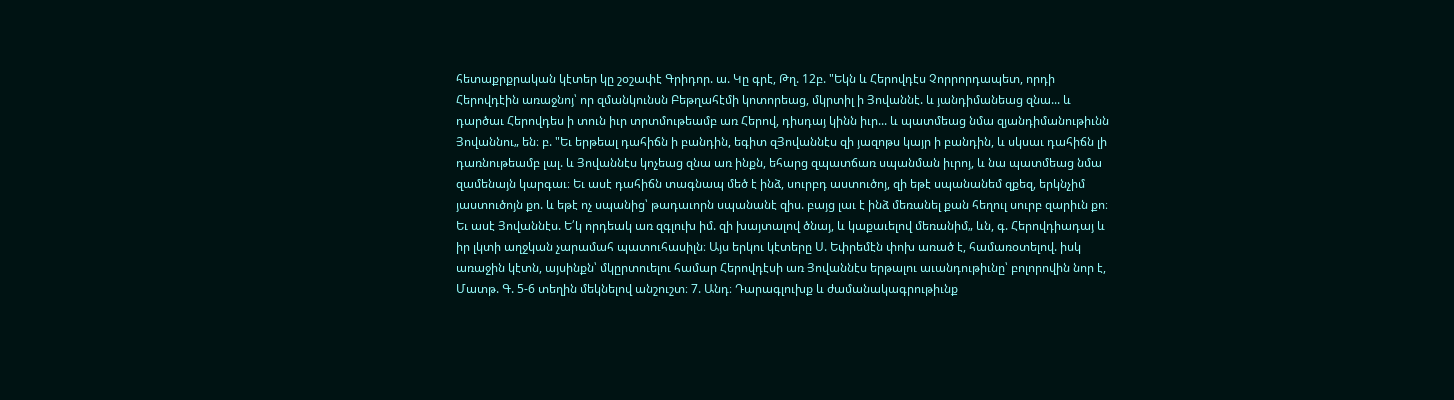հետաքրքրական կէտեր կը շօշափէ Գրիդոր. ա. Կը գրէ, Թղ. 12բ. "Եկն և Հերովդէս Չորրորդապետ, որդի Հերովդէին առաջնոյ՝ որ զմանկունսն Բեթղահէմի կոտորեաց, մկրտիլ ի Յովաննէ. և յանդիմանեաց զնա... և դարծաւ Հերովդես ի տուն իւր տրտմութեամբ առ Հերով, դիսդայ կինն իւր... և պատմեաց նմա զյանդիմանութիւնն Յովաննու„ են։ բ. "Եւ երթեալ դահիճն ի բանդին, եգիտ զՅովաննէս զի յազոթս կայր ի բանդին, և սկսաւ դահիճն լի դառնութեամբ լալ. և Յովաննէս կոչեաց զնա առ ինքն, եհարց զպատճառ սպանման իւրոյ, և նա պատմեաց նմա զամենայն կարգաւ։ Եւ ասէ դահիճն տագնապ մեծ է ինձ, սուրբդ աստուծոյ, զի եթէ սպանանեմ զքեզ, երկնչիմ յաստուծոյն քո. և եթէ ոչ սպանից՝ թադաւորն սպանանէ զիս. բայց լաւ է ինձ մեռանել քան հեղուլ սուրբ զարիւն քո։ Եւ ասէ Յովաննէս. Ե՛կ որդեակ առ զգլուխ իմ. զի խայտալով ծնայ, և կաքաւելով մեռանիմ„ ևն, գ. Հերովդիադայ և իր լկտի աղջկան չարամահ պատուհասիլն։ Այս երկու կէտերը Ս. Եփրեմէն փոխ առած է, համառօտելով. իսկ առաջին կէտն, այսինքն՝ մկըրտուելու համար Հերովդէսի առ Յովաննէս երթալու աւանդութիւնը՝ բոլորովին նոր է, Մատթ. Գ. 5-6 տեղին մեկնելով անշուշտ։ 7. Անդ։ Դարագլուխք և ժամանակագրութիւնք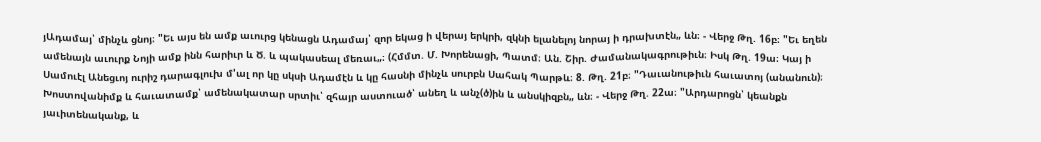յԱդամայ՝ մինչև ցնոյ։ "Եւ այս են ամք աւուրց կենացն Ադամայ՝ զոր եկաց ի վերայ երկրի, զկնի ելանելոյ նորայ ի դրախտէն„ ևն։ - Վերջ Թղ. 16բ։ "Եւ եղեն ամենայն աւուրք Նոյի ամք ինն հարիւր և Ծ. և պակասեալ մեռաւ„։ (Հմմտ. Մ. Խորենացի, Պատմ։ Ան. Շիր. Ժամանակագրութիւն։ Իսկ Թղ. 19ա։ Կայ ի Սամուէլ Անեցւոյ ուրիշ դարագլուխ մ'ալ որ կը սկսի Ադամէն և կը հասնի մինչև սուրբն Սահակ Պարթև։ 8. Թղ. 21բ։ "Դաւանութիւն հաւատոյ (անանուն)։ Խոստովանիմք և հաւատամք՝ ամենակատար սրտիւ՝ զհայր աստուած՝ անեղ և անչ(ծ)ին և անսկիզբն„ ևն։ - Վերջ Թղ. 22ա։ "Արդարոցն՝ կեանքն յաւիտենականք, և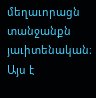մեղաւորացն տանջանքն յաւիտենական։ Այս է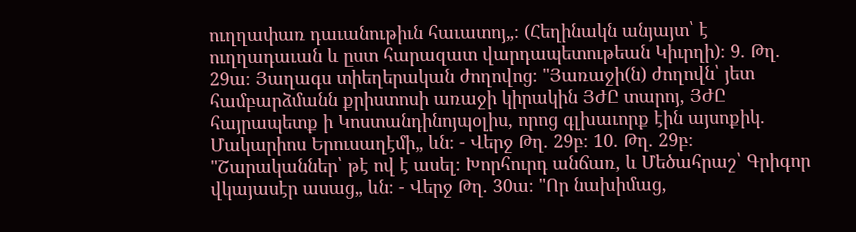ուղղափառ դաւանութիւն հաւատոյ„։ (Հեղինակն անյայտ՝ է ուղղադաւան և ըստ հարազատ վարդապետութեան Կիւրղի)։ 9. Թղ. 29ա։ Յաղագս տիեղերական ժողովոց։ "Յառաջի(ն) ժողովն՝ յետ համբարձմանն քրիստոսի առաջի կիրակին ՅԺԸ տարոյ, ՅԺԸ հայրապետք ի Կոստանդինոյպօլիս, որոց գլխաւորք էին այսոքիկ. Մակարիոս Երուսաղէմի„ ևն։ - Վերջ Թղ. 29բ։ 10. Թղ. 29բ։ "Շարականներ՝ թէ ով է ասել։ Խորհուրդ անճառ, և Մեծահրաշ՝ Գրիգոր վկայասէր ասաց„ ևն։ - Վերջ Թղ. 30ա։ "Որ նախիմաց,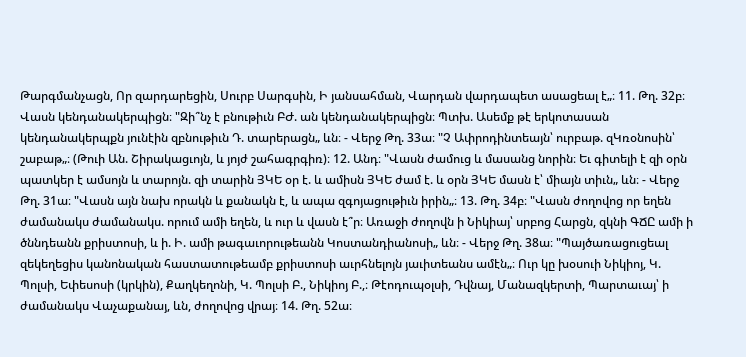Թարգմանչացն, Որ զարդարեցին, Սուրբ Սարգսին, Ի յանսահման, Վարդան վարդապետ ասացեալ է„։ 11. Թղ. 32բ։ Վասն կենդանակերպիցն։ "Զի՞նչ է բնութիւն ԲԺ. ան կենդանակերպիցն։ Պտխ. Ասեմք թէ երկոտասան կենդանակերպքն յունէին զբնութիւն Դ. տարերացն„ ևն։ - Վերջ Թղ. 33ա։ "Չ Ափրոդինտեայն՝ ուրբաթ. զԿռօնոսին՝ շաբաթ„։ (Թուի Ան. Շիրակացւոյն, և յոյժ շահագրգիռ)։ 12. Անդ։ "Վասն ժամուց և մասանց նորին։ Եւ գիտելի է զի օրն պատկեր է ամսոյն և տարոյն. զի տարին ՅԿԵ օր է. և ամիսն ՅԿԵ ժամ է. և օրն ՅԿԵ մասն է՝ միայն տիւն„ ևն։ - Վերջ Թղ. 31ա։ "Վասն այն նախ որակն և քանակն է, և ապա զգոյացութիւն իրին„։ 13. Թղ. 34բ։ "Վասն ժողովոց որ եղեն ժամանակս ժամանակս. որում ամի եղեն, և ուր և վասն է՞ր։ Առաջի ժողովն ի Նիկիայ՝ սրբոց Հարցն, զկնի ԳՃԸ ամի ի ծննդեանն քրիստոսի, և ի. Ի. ամի թագաւորութեանն Կոստանդիանոսի„ ևն։ - Վերջ Թղ. 38ա։ "Պայծառացուցեալ զեկեղեցիս կանոնական հաստատութեամբ քրիստոսի աւրհնելոյն յաւիտեանս ամէն„։ Ուր կը խօսուի Նիկիոյ, Կ. Պոլսի, Եփեսոսի (կրկին), Քաղկեղոնի, Կ. Պոլսի Բ., Նիկիոյ Բ.,։ Թէոդուպօլսի, Դվնայ, Մանազկերտի, Պարտաւայ՝ ի ժամանակս Վաչաքանայ, ևն, ժողովոց վրայ։ 14. Թղ. 52ա։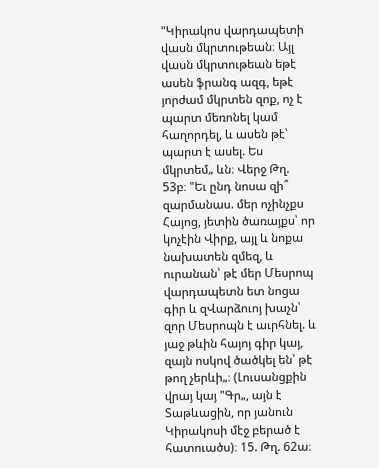"Կիրակոս վարդապետի վասն մկրտութեան։ Այլ վասն մկրտութեան եթէ ասեն ֆրանգ ազգ, եթէ յորժամ մկրտեն զոք, ոչ է պարտ մեռոնել կամ հաղորդել, և ասեն թէ՝ պարտ է ասել. Ես մկրտեմ„ ևն։ Վերջ Թղ. 53բ։ "Եւ ընդ նոսա զի՞ զարմանաս. մեր ոչինչքս Հայոց, յետին ծառայքս՝ որ կոչէին Վիրք, այլ և նոքա նախատեն զմեզ, և ուրանան՝ թէ մեր Մեսրոպ վարդապետն ետ նոցա գիր և զՎարձուոյ խաչն՝ զոր Մեսրոպն է աւրհնել. և յաջ թևին հայոյ գիր կայ, զայն ոսկով ծածկել են՝ թէ թող չերևի„։ (Լուսանցքին վրայ կայ "Գր„, այն է Տաթևացին, որ յանուն Կիրակոսի մէջ բերած է հատուածս)։ 15. Թղ. 62ա։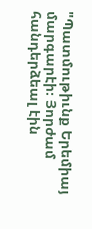"Պատմութիւնք Երեմիայ մարգարէի։ Յորժամ հանդերձեալ էին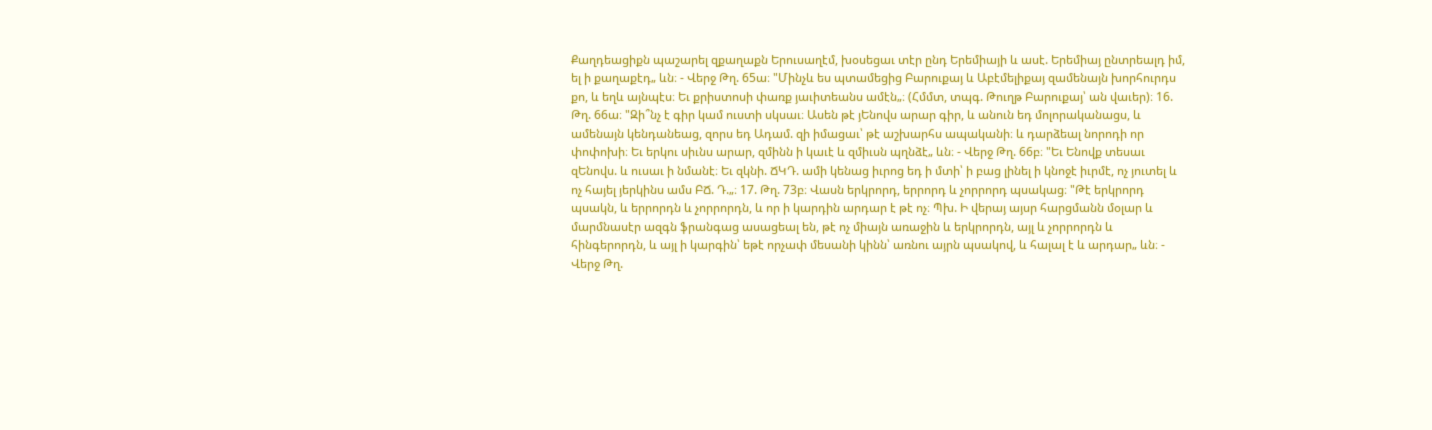Քաղդեացիքն պաշարել զքաղաքն Երուսաղէմ, խօսեցաւ տէր ընդ Երեմիայի և ասէ. Երեմիայ ընտրեալդ իմ, ել ի քաղաքէդ„ ևն։ - Վերջ Թղ. 65ա։ "Մինչև ես պտամեցից Բարուքայ և Աբէմելիքայ զամենայն խորհուրդս քո, և եղև այնպէս։ Եւ քրիստոսի փառք յաւիտեանս ամէն„։ (Հմմտ, տպգ. Թուղթ Բարուքայ՝ ան վաւեր)։ 16. Թղ. 66ա։ "Զի՞նչ է գիր կամ ուստի սկսաւ։ Ասեն թէ յԵնովս արար գիր, և անուն եդ մոլորականացս, և ամենայն կենդանեաց, զորս եդ Ադամ. զի իմացաւ՝ թէ աշխարհս ապականի։ և դարձեալ նորոդի որ փոփոխի։ Եւ երկու սիւնս արար, զմինն ի կաւէ և զմիւսն պղնձէ„ ևն։ - Վերջ Թղ. 66բ։ "Եւ Ենովք տեսաւ զԵնովս. և ուսաւ ի նմանէ։ Եւ զկնի. ՃԿԴ. ամի կենաց իւրոց եդ ի մտի՝ ի բաց լինել ի կնոջէ իւրմէ, ոչ յուտել և ոչ հայել յերկինս ամս ԲՃ. Դ.„։ 17. Թղ. 73բ։ Վասն երկրորդ, երրորդ և չորրորդ պսակաց։ "Թէ երկրորդ պսակն, և երրորդն և չորրորդն, և որ ի կարդին արդար է թէ ոչ։ Պխ. Ի վերայ այսր հարցմանն մօլար և մարմնասէր ազգն ֆրանգաց ասացեալ են, թէ ոչ միայն առաջին և երկրորդն, այլ և չորրորդն և հինգերորդն, և այլ ի կարգին՝ եթէ որչափ մեսանի կինն՝ առնու այրն պսակով, և հալալ է և արդար„ ևն։ - Վերջ Թղ.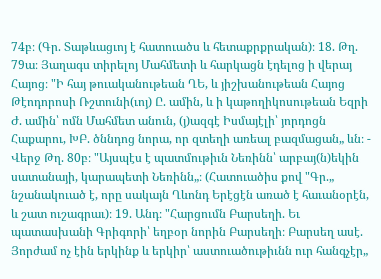74բ։ (Գր. Տաթևացւոյ է հատուածս և հետաքրքրական)։ 18. Թղ. 79ա։ Յաղագս տիրելոյ Մահմետի և հարկացն էդելոց ի վերայ Հայոց։ "Ի հայ թուականութեան ՂԵ, և յիշխանութեան Հայոց Թէոդորոսի Ռշտունի(ւոյ) Ը. ամին, և ի կաթողիկոսութեան Եզրի Ժ. ամին՝ ոմն Մահմետ անուն, (յ)ազգէ Իսմայէլի՝ յորդոցն Հաքարու, ԽԲ. ծննդոց նորա, որ զտեղի առեալ բազմացան„ ևն։ - Վերջ Թղ. 80բ։ "Այսպէս է պատմութիւն Նեռինն՝ արբայ(ն)եկին սատանայի, կարապետի Նեռինն„։ (Հատուածիս քով "Գր.„ նշանակուած է, որը սակայն Ղևոնդ Երէցէն առած է հաւանօրէն, և շատ ուշագրաւ)։ 19. Անդ։ "Հարցումն Բարսեղի. Եւ պատասխանի Գրիգորի՝ եղբօր նորին Բարսեղի։ Բարսեղ ասէ. Յորժամ ոչ էին երկինք և երկիր՝ աստուածութիւնն ուր հանգչէր„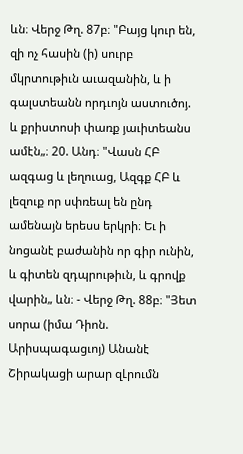ևն։ Վերջ Թղ. 87բ։ "Բայց կուր են, զի ոչ հասին (ի) սուրբ մկրտութիւն աւազանին, և ի գալստեանն որդւոյն աստուծոյ. և քրիստոսի փառք յաւիտեանս ամէն„։ 20. Անդ։ "Վասն ՀԲ ազգաց և լեղուաց, Ազգք ՀԲ և լեզուք որ սփռեալ են ընդ ամենայն երեսս երկրի։ Եւ ի նոցանէ բաժանին որ գիր ունին, և գիտեն զդպրութիւն, և գրովք վարին„ ևն։ - Վերջ Թղ. 88բ։ "Յետ սորա (իմա Դիոն. Արիսպագացւոյ) Անանէ Շիրակացի արար զԼրումն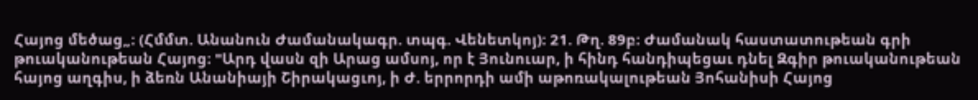Հայոց մեծաց„։ (Հմմտ. Անանուն Ժամանակագր. տպգ. Վենետկոյ)։ 21. Թղ. 89բ։ Ժամանակ հաստատութեան գրի թուականութեան Հայոց։ "Արդ վասն զի Արաց ամսոյ, որ է Յունուար, ի հինդ հանդիպեցաւ դնել Զգիր թուականութեան հայոց աղգիս, ի ձեռն Անանիայի Շիրակացւոյ, ի Ժ. երրորդի ամի աթոռակալութեան Յոհանիսի Հայոց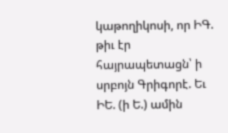կաթողիկոսի, որ ԻԳ. թիւ էր հայրապետացն՝ ի սրբոյն Գրիգորէ. Եւ ԻԵ. (ի Ե.) ամին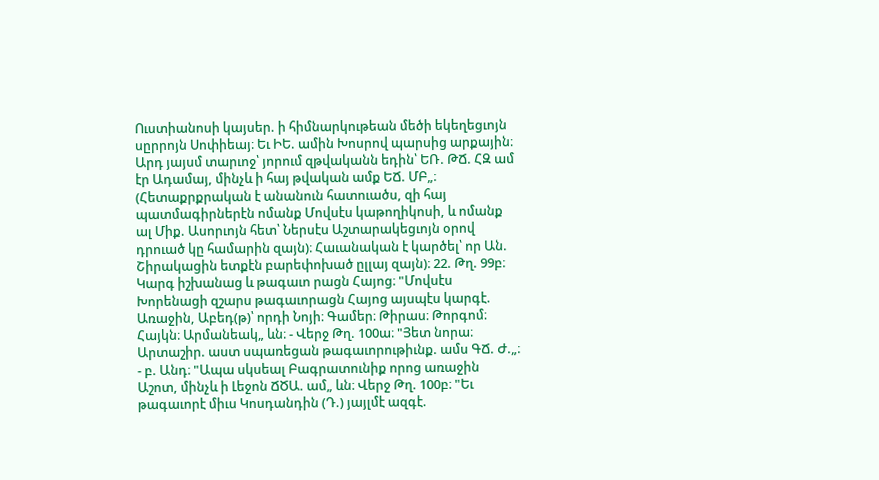Ուստիանոսի կայսեր. ի հիմնարկութեան մեծի եկեղեցւոյն սըրրոյն Սոփիեայ։ Եւ ԻԵ. ամին Խոսրով պարսից արքային։ Արդ յայսմ տարւոջ՝ յորում զթվականն եդին՝ ԵՌ. ԹՃ. ՀԶ ամ էր Ադամայ, մինչև ի հայ թվական ամք ԵՃ. ՄԲ„։ (Հետաքրքրական է անանուն հատուածս, զի հայ պատմագիրներէն ոմանք Մովսէս կաթողիկոսի, և ոմանք ալ Միք. Ասորւոյն հետ՝ Ներսէս Աշտարակեցւոյն օրով դրուած կը համարին զայն)։ Հաւանական է կարծել՝ որ Ան. Շիրակացին ետքէն բարեփոխած ըլլայ զայն)։ 22. Թղ. 99բ։ Կարգ իշխանաց և թագաւո րացն Հայոց։ "Մովսէս Խորենացի զշարս թագաւորացն Հայոց այսպէս կարգէ. Առաջին, Աբեդ(թ)՝ որդի Նոյի։ Գամեր։ Թիրաս։ Թորգոմ։ Հայկն։ Արմանեակ„ ևն։ - Վերջ Թղ. 100ա։ "Յետ նորա։ Արտաշիր. աստ սպառեցան թագաւորութիւնք. ամս ԳՃ. Ժ.„։ - բ. Անդ։ "Ապա սկսեալ Բագրատունիք որոց առաջին Աշոտ, մինչև ի Լեջոն ՃԾԱ. ամ„ ևն։ Վերջ Թղ. 100բ։ "Եւ թագաւորէ միւս Կոսդանդին (Դ.) յայլմէ ազգէ.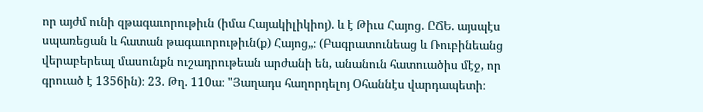որ այժմ ունի զթագաւորութիւն (իմա Հայակիլիկիոյ). և է Թիւս Հայոց. ԸՃԵ. այսպէս սպառեցան և հատան թագաւորութիւն(ք) Հայոց„։ (Բագրատունեաց և Ռուբինեանց վերաբերեալ մասունքն ուշադրութեան արժանի են, անանուն հատուածիս մէջ, որ գրուած է 1356ին)։ 23. Թղ. 110ա։ "Յաղադս հաղորդելոյ Օհաննէս վարդապետի։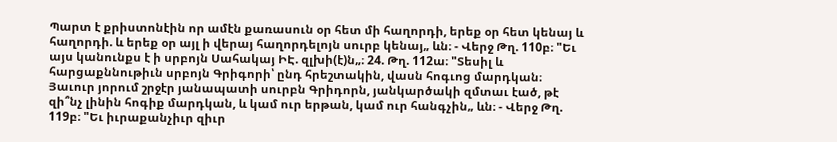Պարտ է քրիստոնէին որ ամէն քառասուն օր հետ մի հաղորդի, երեք օր հետ կենայ և հաղորդի. և երեք օր այլ ի վերայ հաղորդելոյն սուրբ կենայ„ ևն։ - Վերջ Թղ. 110բ։ "Եւ այս կանունքս է ի սրբոյն Սահակայ ԻԷ. զլխի(է)ն„։ 24. Թղ. 112ա։ "Տեսիլ և հարցաքննութիւն սրբոյն Գրիգորի՝ ընդ հրեշտակին, վասն հոգւոց մարդկան։ Յաւուր յորում շրջէր յանապատի սուրբն Գրիդորն, յանկարծակի զմտաւ էած, թէ զի՞նչ լինին հոգիք մարդկան, և կամ ուր երթան, կամ ուր հանգչին„ ևն։ - Վերջ Թղ. 119բ։ "Եւ իւրաքանչիւր զիւր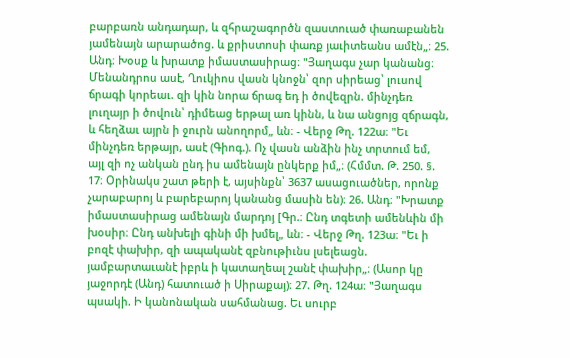բարբառն անդադար, և զհրաշագործն զաստուած փառաբանեն յամենայն արարածոց. և քրիստոսի փառք յաւիտեանս ամէն„։ 25. Անդ։ Խօսք և խրատք իմաստասիրաց։ "Յաղագս չար կանանց։ Մենանդրոս ասէ, Ղուկիոս վասն կնոջն՝ զոր սիրեաց՝ լուսով ճրագի կորեաւ. զի կին նորա ճրագ եդ ի ծովեզրն. մինչդեռ լուղայր ի ծովուն՝ դիմեաց երթալ առ կինն, և նա անցոյց զճրագն, և հեղձաւ այրն ի ջուրն անողորմ„ ևն։ - Վերջ Թղ. 122ա։ "Եւ մինչդեռ երթայր, ասէ (Գիոգ.). Ոչ վասն անձին ինչ տրտում եմ, այլ զի ոչ անկան ընդ իս ամենայն ընկերք իմ„։ (Հմմտ. Թ. 250. §. 17։ Օրինակս շատ թերի է, այսինքն՝ 3637 ասացուածներ, որոնք չարաբարոյ և բարեբարոյ կանանց մասին են)։ 26. Անդ։ "Խրատք իմաստասիրաց ամենայն մարդոյ [Գր.։ Ընդ տգետի ամենևին մի խօսիր։ Ընդ անխելի գինի մի խմել„ ևն։ - Վերջ Թղ. 123ա։ "Եւ ի բոզէ փախիր, զի ապականէ զբնութիւնս լսելեացն. յամբարտաւանէ իբրև ի կատաղեալ շանէ փախիր„։ (Ասոր կը յաջորդէ (Անդ) հատուած ի Սիրաքայ)։ 27. Թղ. 124ա։ "Յաղագս պսակի. Ի կանոնական սահմանաց. Եւ սուրբ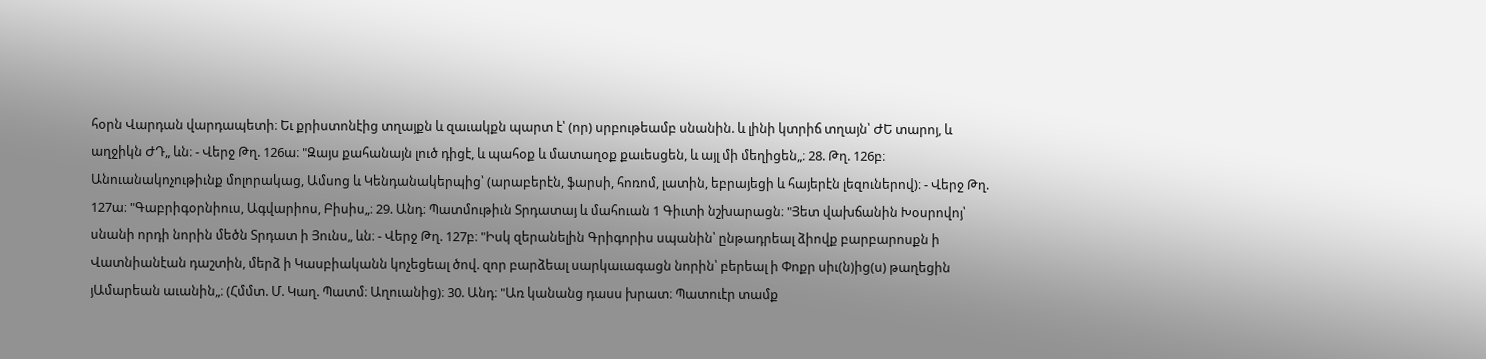հօրն Վարդան վարդապետի։ Եւ քրիստոնէից տղայքն և զաւակքն պարտ է՝ (որ) սրբութեամբ սնանին. և լինի կտրիճ տղայն՝ ԺԵ տարոյ, և աղջիկն ԺԴ„ ևն։ - Վերջ Թղ. 126ա։ "Զայս քահանայն լուծ դիցէ, և պահօք և մատաղօք քաւեսցեն, և այլ մի մեղիցեն„։ 28. Թղ. 126բ։ Անուանակոչութիւնք մոլորակաց, Ամսոց և Կենդանակերպից՝ (արաբերէն, ֆարսի, հոռոմ, լատին, եբրայեցի և հայերէն լեզուներով)։ - Վերջ Թղ. 127ա։ "Գաբրիգօրնիուս, Ագվարիոս, Բիսիս„։ 29. Անդ։ Պատմութիւն Տրդատայ և մահուան 1 Գիւտի նշխարացն։ "Յետ վախճանին Խօսրովոյ՝ սնանի որդի նորին մեծն Տրդատ ի Յունս„ ևն։ - Վերջ Թղ. 127բ։ "Իսկ զերանելին Գրիգորիս սպանին՝ ընթադրեալ ձիովք բարբարոսքն ի Վատնիանէան դաշտին, մերձ ի Կասբիականն կոչեցեալ ծով. զոր բարձեալ սարկաւագացն նորին՝ բերեալ ի Փոքր սիւ(ն)ից(ս) թաղեցին յԱմարեան աւանին„։ (Հմմտ. Մ. Կաղ. Պատմ։ Աղուանից)։ 30. Անդ։ "Առ կանանց դասս խրատ։ Պատուէր տամք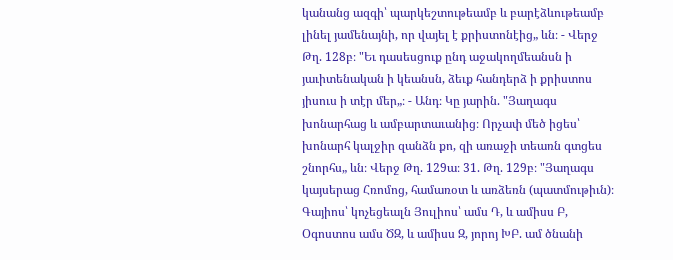կանանց ազգի՝ պարկեշտութեամբ և բարէձևութեամբ լինել յամենայնի, որ վայել է քրիստոնէից„ ևն։ - Վերջ Թղ. 128բ։ "Եւ դասեսցուք ընդ աջակողմեանսն ի յաւիտենական ի կեանսն, ձեւք հանդերձ ի քրիստոս յիսուս ի տէր մեր„։ - Անդ։ Կը յարին. "Յաղագս խոնարհաց և ամբարտաւանից։ Որչափ մեծ իցես՝ խոնարհ կալջիր զանձն քո, զի առաջի տեառն գտցես շնորհս„ ևն։ Վերջ Թղ. 129ա։ 31. Թղ. 129բ։ "Յաղագս կայսերաց Հռոմոց, համառօտ և առձեռն (պատմութիւն)։ Գայիոս՝ կոչեցեալն Յուլիոս՝ ամս Դ, և ամիսս Բ, Օգոստոս ամս ԾԶ, և ամիսս Զ, յորոյ ԽԲ. ամ ծնանի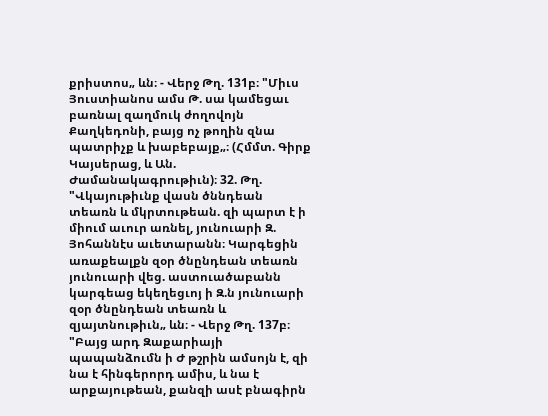քրիստոս„ ևն։ - Վերջ Թղ. 131բ։ "Միւս Յուստիանոս ամս Թ. սա կամեցաւ բառնալ զաղմուկ ժողովոյն Քաղկեդոնի, բայց ոչ թողին զնա պատրիչք և խաբեբայք„։ (Հմմտ. Գիրք Կայսերաց, և Ան. Ժամանակագրութիւն)։ 32. Թղ. "Վկայութիւնք վասն ծննդեան տեառն և մկրտութեան. զի պարտ է ի միում աւուր առնել, յունուարի Զ. Յոհաննէս աւետարանն։ Կարգեցին առաքեալքն զօր ծնընդեան տեառն յունուարի վեց. աստուածաբանն կարգեաց եկեղեցւոյ ի Զ.ն յունուարի զօր ծնընդեան տեառն և զյայտնութիւն„ ևն։ - Վերջ Թղ. 137բ։ "Բայց արդ Զաքարիայի պապանձումն ի Ժ թշրին ամսոյն է, զի նա է հինգերորդ ամիս, և նա է արքայութեան, քանզի ասէ բնագիրն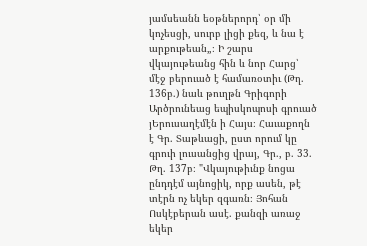յամսեանն եօթներորդ՝ օր մի կոչեսցի, սուրբ լիցի քեզ, և նա է արքութեան„։ Ի շարս վկայութեանց հին և նոր Հարց՝ մէջ բերուած է համառօտիւ (Թղ. 136բ.) նաև թուղթն Գրիգորի Արծրունեաց եպիսկոպոսի գրուած յԵրուսաղէմէն ի Հայս։ Հաւաքողն է Գր. Տաթևացի, ըստ որում կը գրուի լուսանցից վրայ, Գր., բ. 33. Թղ. 137բ։ "Վկայութիւնք նոցա ընդդէմ այնոցիկ, որք ասեն, թէ տէրն ոչ եկեր զգառն։ Յոհան Ոսկէբերան ասէ. քանզի առաջ եկեր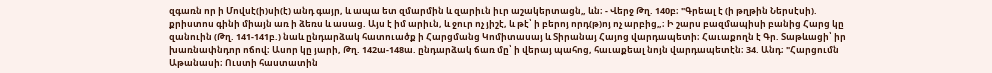զգառն որ ի Մովսէ(ի)սի(է) անդ գայր, և ապա ետ զմարմին և զարիւն իւր աշակերտացն„ ևն։ - Վերջ Թղ. 140բ։ "Գրեալ է (ի թղթին Ներսէսի). քրիստոս գինի միայն առ ի ձեռս և ասաց. Այս է իմ արիւն, և ջուր ոչ յիշէ, և թէ՝ ի բերոյ որդ(թ)ոյ ոչ արբից„։ Ի շարս բազմապիսի բանից Հարց կը զանուին (Թղ. 141-141բ.) նաև ընդարձակ հատուածք ի Հարցմանց Կոմիտասայ և Տիրանայ Հայոց վարդապետի։ Հաւաքողն է Գր. Տաթևացի՝ իր խառնափնդոր ոճով։ Ասոր կը յարի, Թղ. 142ա-148ա. ընդարձակ ճառ մը՝ ի վերայ պահոց, հաւաքեալ նոյն վարդապետէն։ 34. Անդ։ "Հարցումն Աթանասի։ Ուստի հաստատին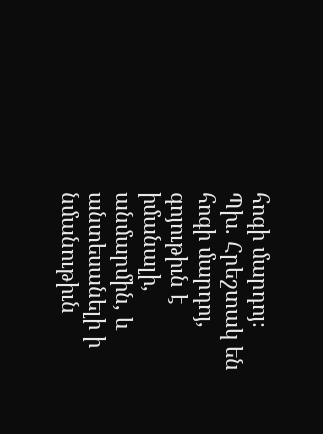հոգի մարդոյ։ Պխ. Հրեշտակ են հոգի մարդոյ, գոյութիւն է իմանալի, անմարմին, և անտեսանելի ի նմանութիւն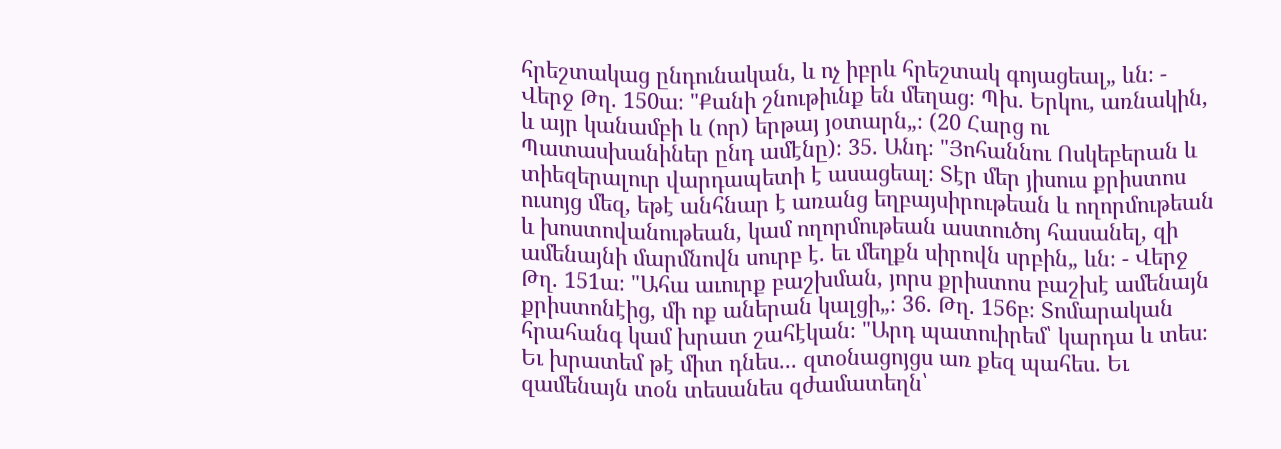հրեշտակաց ընդունական, և ոչ իբրև հրեշտակ գոյացեալ„ ևն։ - Վերջ Թղ. 150ա։ "Քանի շնութիւնք են մեղաց։ Պխ. Երկու, առնակին, և այր կանամբի և (որ) երթայ յօտարն„։ (20 Հարց ու Պատասխանիներ ընդ ամէնը)։ 35. Անդ։ "Յոհաննու Ոսկեբերան և տիեզերալուր վարդապետի է ասացեալ։ Տէր մեր յիսուս քրիստոս ուսոյց մեզ, եթէ անհնար է առանց եղբայսիրութեան և ողորմութեան և խոստովանութեան, կամ ողորմութեան աստուծոյ հասանել, զի ամենայնի մարմնովն սուրբ է. եւ մեղքն սիրովն սրբին„ ևն։ - Վերջ Թղ. 151ա։ "Ահա աւուրք բաշխման, յորս քրիստոս բաշխէ ամենայն քրիստոնէից, մի ոք աներան կալցի„։ 36. Թղ. 156բ։ Տոմարական հրահանգ կամ խրատ շահէկան։ "Արդ պատուիրեմ՝ կարդա և տես։ Եւ խրատեմ թէ միտ դնես... զտօնացոյցս առ քեզ պահես. Եւ զամենայն տօն տեսանես զժամատեղն՝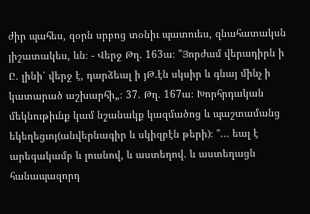ժիր պահես, զօրն սրբոց տօնիւ պատուես, զնահատակսն յիշատակես, ևն։ - Վերջ Թղ. 163ա։ "Յորժամ վերադիրն ի Ը. լինի՝ վերջ է, դարձեալ ի յԹ.էն սկսիր և գնայ մինչ ի կատարած աշխարհի„։ 37. Թղ. 167ա։ Խորհրդական մեկնութիւնք կամ նշանակք կազմածոց և պաշտամանց եկեղեցւոյ(անվերնագիր և սկիզբէն թերի)։ "... եալ է արեգակամբ և լուսնով, և աստեղով. և աստեղացն հանապազորդ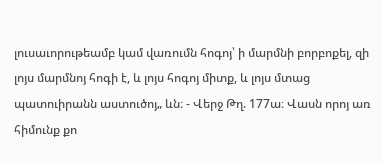լուսաւորութեամբ կամ վառումն հոգոյ՝ ի մարմնի բորբոքել, զի լոյս մարմնոյ հոգի է, և լոյս հոգոյ միտք, և լոյս մտաց պատուիրանն աստուծոյ„ ևն։ - Վերջ Թղ. 177ա։ Վասն որոյ առ հիմունք քո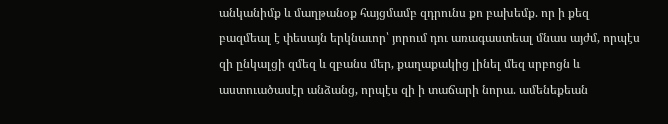անկանիմք և մաղթանօք հայցմամբ զդրունս քո բախեմք. որ ի քեզ բազմեալ է փեսայն երկնաւոր՝ յորում դու առագաստեալ մնաս այժմ, որպէս զի ընկալցի զմեզ և զբանս մեր, քաղաքակից լինել մեզ սրբոցն և աստուածասէր անձանց, որպէս զի ի տաճարի նորա. ամենեքեան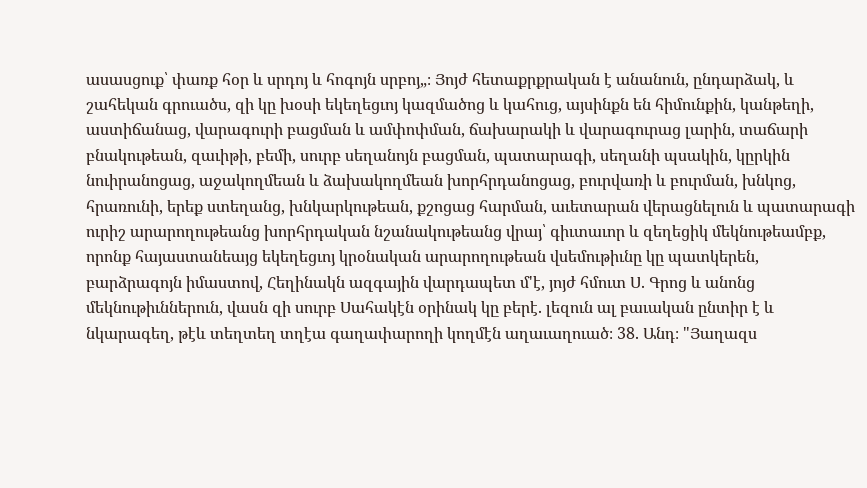ասասցուք՝ փառք հօր և սրդոյ և հոգոյն սրբոյ„։ Յոյժ հետաքրքրական է անանուն, ընդարձակ, և շահեկան գրուածս, զի կը խօսի եկեղեցւոյ կազմածոց և կահուց, այսինքն են հիմունքին, կանթեղի, աստիճանաց, վարագուրի բացման և ամփոփման, ճախարակի և վարագուրաց լարին, տաճարի բնակութեան, զաւիթի, բեմի, սուրբ սեղանոյն բացման, պատարագի, սեղանի պսակին, կըրկին նուիրանոցաց, աջակողմեան և ձախակողմեան խորհրդանոցաց, բուրվառի և բուրման, խնկոց, հրառունի, երեք ստեղանց, խնկարկութեան, քշոցաց հարման, աւետարան վերացնելուն և պատարագի ուրիշ արարողութեանց խորհրդական նշանակութեանց վրայ՝ գիւտաւոր և զեղեցիկ մեկնութեամբք, որոնք հայաստանեայց եկեղեցւոյ կրօնական արարողութեան վսեմութիւնը կը պատկերեն, բարձրագոյն իմաստով, Հեղինակն ազգային վարդապետ մ'է, յոյժ հմուտ Ս. Գրոց և անոնց մեկնութիւններուն, վասն զի սուրբ Սահակէն օրինակ կը բերէ. լեզուն ալ բաւական ընտիր է և նկարագեղ, թէև տեղտեղ տղէա գաղափարողի կողմէն աղաւաղուած։ 38. Անդ։ "Յաղազս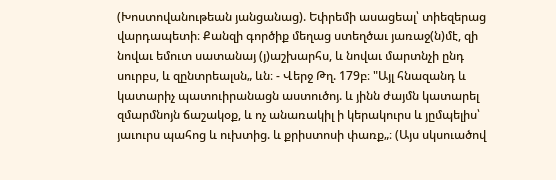(Խոստովանութեան յանցանաց). Եփրեմի ասացեալ՝ տիեզերաց վարդապետի։ Քանզի գործիք մեղաց ստեղծաւ յառաջ(ն)մէ, զի նովաւ եմուտ սատանայ (յ)աշխարհս, և նովաւ մարտնչի ընդ սուրբս, և զընտրեալսն„ ևն։ - Վերջ Թղ. 179բ։ "Այլ հնազանդ և կատարիչ պատուիրանացն աստուծոյ. և յինն ժայմն կատարել զմարմնոյն ճաշակօք, և ոչ անառակիլ ի կերակուրս և յըմպելիս՝ յաւուրս պահոց և ուխտից. և քրիստոսի փառք„։ (Այս սկսուածով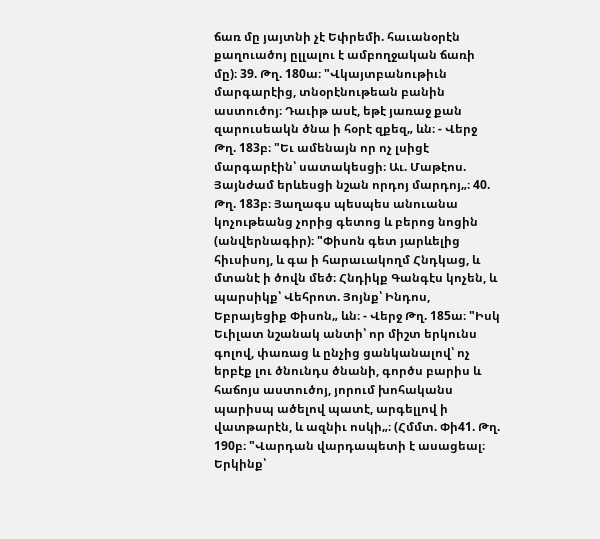ճառ մը յայտնի չէ Եփրեմի. հաւանօրէն քաղուածոյ ըլլալու է ամբողջական ճառի մը)։ 39. Թղ. 180ա։ "Վկայտբանութիւն մարգարէից, տնօրէնութեան բանին աստուծոյ։ Դաւիթ ասէ, եթէ յառաջ քան զարուսեակն ծնա ի հօրէ զքեզ„ ևն։ - Վերջ Թղ. 183բ։ "Եւ ամենայն որ ոչ լսիցէ մարգարէին՝ սատակեսցի։ Աւ. Մաթէոս. Յայնժամ երևեսցի նշան որդոյ մարդոյ„։ 40. Թղ. 183բ։ Յաղագս պեսպես անուանա կոչութեանց չորից գետոց և բերոց նոցին (անվերնագիր)։ "Փիսոն գետ յարևելից հիւսիսոյ, և գա ի հարաւակողմ Հնդկաց, և մտանէ ի ծովն մեծ։ Հնդիկք Գանգէս կոչեն, և պարսիկք՝ Վեհրոտ. Յոյնք՝ Ինդոս, Եբրայեցիք Փիսոն„ ևն։ - Վերջ Թղ. 185ա։ "Իսկ Եւիլատ նշանակ անտի՝ որ միշտ երկունս գոլով, փառաց և ընչից ցանկանալով՝ ոչ երբէք լու ծնունդս ծնանի, գործս բարիս և հաճոյս աստուծոյ, յորում խոհականս պարիսպ ածելով պատէ, արգելլով ի վատթարէն, և ազնիւ ոսկի„։ (Հմմտ. Փի41. Թղ. 190բ։ "Վարդան վարդապետի է ասացեալ։ Երկինք՝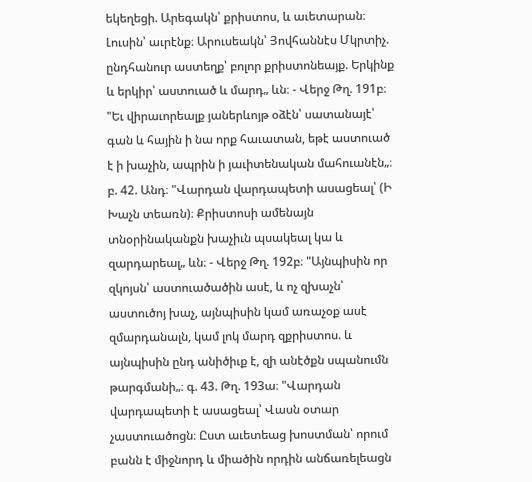եկեղեցի. Արեգակն՝ քրիստոս, և աւետարան։ Լուսին՝ աւրէնք։ Արուսեակն՝ Յովհաննէս Մկրտիչ. ընդհանուր աստեղք՝ բոլոր քրիստոնեայք. Երկինք և երկիր՝ աստուած և մարդ„ ևն։ - Վերջ Թղ. 191բ։ "Եւ վիրաւորեալք յաներևոյթ օձէն՝ սատանայէ՝ գան և հային ի նա որք հաւատան, եթէ աստուած է ի խաչին, ապրին ի յաւիտենական մահուանէն„։ բ. 42. Անդ։ "Վարդան վարդապետի ասացեալ՝ (Ի Խաչն տեառն)։ Քրիստոսի ամենայն տնօրինականքն խաչիւն պսակեալ կա և զարդարեալ„ ևն։ - Վերջ Թղ. 192բ։ "Այնպիսին որ զկոյսն՝ աստուածածին ասէ, և ոչ զխաչն՝ աստուծոյ խաչ, այնպիսին կամ առաչօք ասէ զմարդանալն, կամ լոկ մարդ զքրիստոս. և այնպիսին ընդ անիծիւք է, զի անէծքն սպանումն թարգմանի„։ գ. 43. Թղ. 193ա։ "Վարդան վարդապետի է ասացեալ՝ Վասն օտար չաստուածոցն։ Ըստ աւետեաց խոստման՝ որում բանն է միջնորդ և միածին որդին անճառելեացն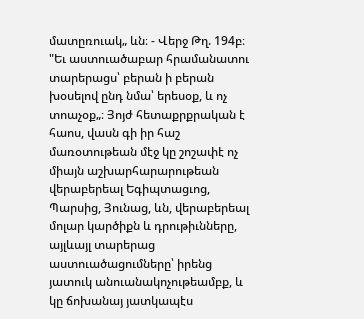մատըռուակ„ ևն։ - Վերջ Թղ. 194բ։ "Եւ աստուածաբար հրամանատու տարերացս՝ բերան ի բերան խօսելով ընդ նմա՝ երեսօք, և ոչ տոաչօք„։ Յոյժ հետաքրքրական է հաոս, վասն գի իր հաշ մառօտութեան մէջ կը շոշափէ ոչ միայն աշխարհարարութեան վերաբերեալ Եգիպտացւոց, Պարսից, Յունաց, ևն, վերաբերեալ մոլար կարծիքն և դրութիւնները, այլևայլ տարերաց աստուածացումները՝ իրենց յատուկ անուանակոչութեամբք, և կը ճոխանայ յատկապէս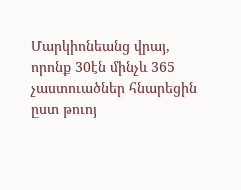Մարկիոնեանց վրայ, որոնք 30էն մինչև 365 չաստուածներ հնարեցին ըստ թուոյ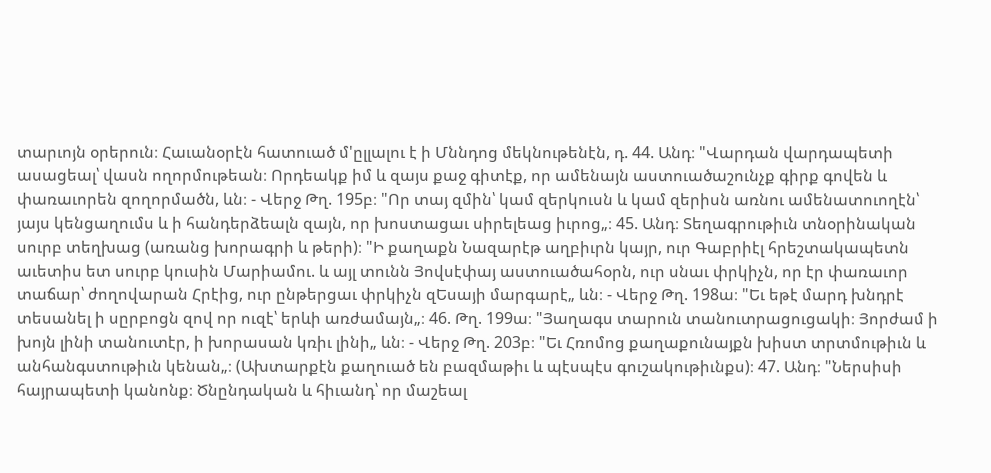տարւոյն օրերուն։ Հաւանօրէն հատուած մ'ըլլալու է ի Մննդոց մեկնութենէն, դ. 44. Անդ։ "Վարդան վարդապետի ասացեալ՝ վասն ողորմութեան։ Որդեակք իմ և զայս քաջ գիտէք, որ ամենայն աստուածաշունչք գիրք գովեն և փառաւորեն զողորմածն, ևն։ - Վերջ Թղ. 195բ։ "Որ տայ զմին՝ կամ զերկուսն և կամ զերիսն առնու ամենատուողէն՝ յայս կենցաղումս և ի հանդերձեալն զայն, որ խոստացաւ սիրելեաց իւրոց„։ 45. Անդ։ Տեղագրութիւն տնօրինական սուրբ տեղխաց (առանց խորագրի և թերի)։ "Ի քաղաքն Նազարէթ աղբիւրն կայր, ուր Գաբրիէլ հրեշտակապետն աւետիս ետ սուրբ կուսին Մարիամու. և այլ տունն Յովսէփայ աստուածահօրն, ուր սնաւ փրկիչն, որ էր փառաւոր տաճար՝ ժողովարան Հրէից, ուր ընթերցաւ փրկիչն զԵսայի մարգարէ„ ևն։ - Վերջ Թղ. 198ա։ "Եւ եթէ մարդ խնդրէ տեսանել ի սըրբոցն զով որ ուզէ՝ երևի առժամայն„։ 46. Թղ. 199ա։ "Յաղագս տարուն տանուտրացուցակի։ Յորժամ ի խոյն լինի տանուտէր, ի խորասան կռիւ լինի„ ևն։ - Վերջ Թղ. 203բ։ "Եւ Հռոմոց քաղաքունայքն խիստ տրտմութիւն և անհանգստութիւն կենան„։ (Ախտարքէն քաղուած են բազմաթիւ և պէսպէս գուշակութիւնքս)։ 47. Անդ։ "Ներսիսի հայրապետի կանոնք։ Ծնընդական և հիւանդ՝ որ մաշեալ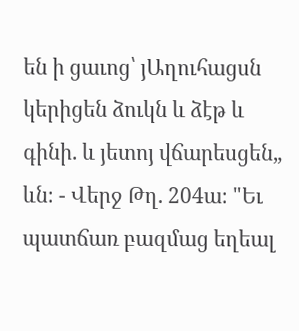են ի ցաւոց՝ յԱղուհացսն կերիցեն ձուկն և ձէթ և գինի. և յետոյ վճարեսցեն„ ևն։ - Վերջ Թղ. 204ա։ "Եւ պատճառ բազմաց եղեալ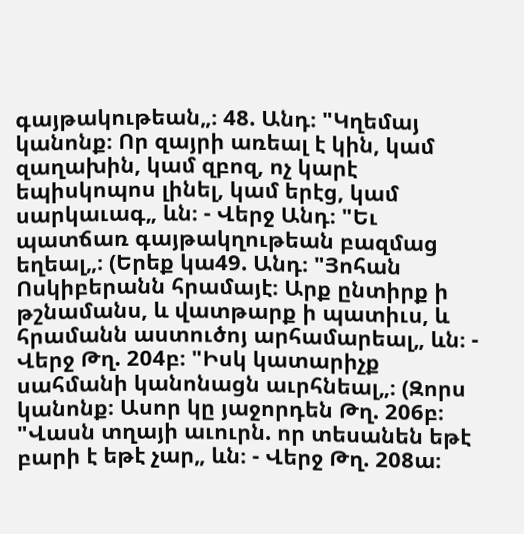գայթակութեան„։ 48. Անդ։ "Կղեմայ կանոնք։ Որ զայրի առեալ է կին, կամ զաղախին, կամ զբոզ, ոչ կարէ եպիսկոպոս լինել, կամ երէց, կամ սարկաւագ„ ևն։ - Վերջ Անդ։ "Եւ պատճառ գայթակղութեան բազմաց եղեալ„։ (Երեք կա49. Անդ։ "Յոհան Ոսկիբերանն հրամայէ։ Արք ընտիրք ի թշնամանս, և վատթարք ի պատիւս, և հրամանն աստուծոյ արհամարեալ„ ևն։ - Վերջ Թղ. 204բ։ "Իսկ կատարիչք սահմանի կանոնացն աւրհնեալ„։ (Զորս կանոնք։ Ասոր կը յաջորդեն Թղ. 206բ։ "Վասն տղայի աւուրն. որ տեսանեն եթէ բարի է եթէ չար„ ևն։ - Վերջ Թղ. 208ա։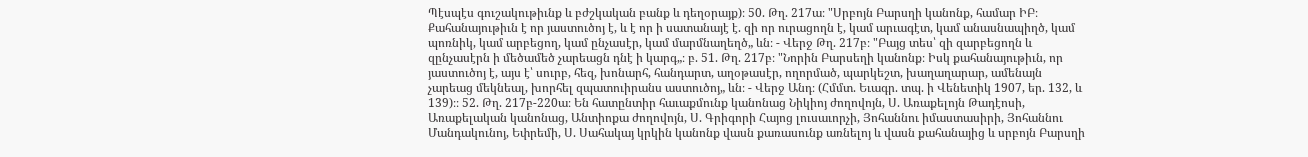Պէսպէս գուշակութիւնք և բժշկական բանք և դեղօրայք)։ 50. Թղ. 217ա։ "Սրբոյն Բարսղի կանոնք, համար ԻԲ։ Քահանայութիւն է որ յաստուծոյ է, և է որ ի սատանայէ է. զի որ ուրացողն է, կամ արւագէտ, կամ անասնապիղծ, կամ պոռնիկ, կամ արբեցող, կամ ընչասէր, կամ մարմնաղեղծ„ ևն։ - Վերջ Թղ. 217բ։ "Բայց տես՝ զի զարբեցողն և զընչասէրն ի մեծամեծ չարեացն դնէ ի կարգ„։ բ. 51. Թղ. 217բ։ "Նորին Բարսեղի կանոնք։ Իսկ քահանայութիւն, որ յաստուծոյ է, այս է՝ սուրբ, հեզ, խոնարհ, հանդարտ, աղօթասէր, ողորմած, պարկեշտ, խաղաղարար, ամենայն չարեաց մեկնեալ, խորհել զպատուիրանս աստուծոյ„ ևն։ - Վերջ Անդ։ (Հմմտ. Եւագր. տպ. ի Վենետիկ 1907, եր. 132, և 139)։։ 52. Թղ. 217բ-220ա։ Են հատընտիր հաւաքմունք կանոնաց Նիկիոյ ժողովոյն, Ս. Առաքելոյն Թադէոսի, Առաքելական կանոնաց, Անտիոքա ժողովոյն, Ս. Գրիգորի Հայոց լուսաւորչի, Յոհաննու իմաստասիրի, Յոհաննու Մանդակունոյ, Եփրեմի, Ս. Սահակայ կրկին կանոնք վասն քառասունք առնելոյ և վասն քահանայից և սրբոյն Բարսղի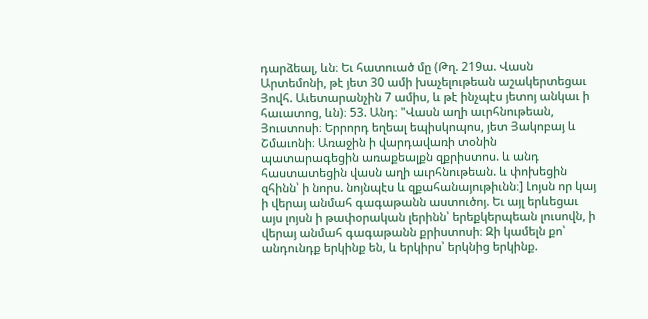դարձեալ, ևն։ Եւ հատուած մը (Թղ. 219ա. Վասն Արտեմոնի, թէ յետ 30 ամի խաչելութեան աշակերտեցաւ Յովհ. Աւետարանչին 7 ամիս, և թէ ինչպէս յետոյ անկաւ ի հաւատոց, ևն)։ 53. Անդ։ "Վասն աղի աւրհնութեան, Յուստոսի։ Երրորդ եղեալ եպիսկոպոս, յետ Յակոբայ և Շմաւոնի։ Առաջին ի վարդավառի տօնին պատարագեցին առաքեալքն զքրիստոս. և անդ հաստատեցին վասն աղի աւրհնութեան. և փոխեցին զհինն՝ ի նորս. նոյնպէս և զքահանայութիւնն։] Լոյսն որ կայ ի վերայ անմահ գագաթանն աստուծոյ. Եւ այլ երևեցաւ այս լոյսն ի թափօրական լերինն՝ երեքկերպեան լուսովն, ի վերայ անմահ գագաթանն քրիստոսի։ Զի կամելն քո՝ անդունդք երկինք են, և երկիրս՝ երկնից երկինք.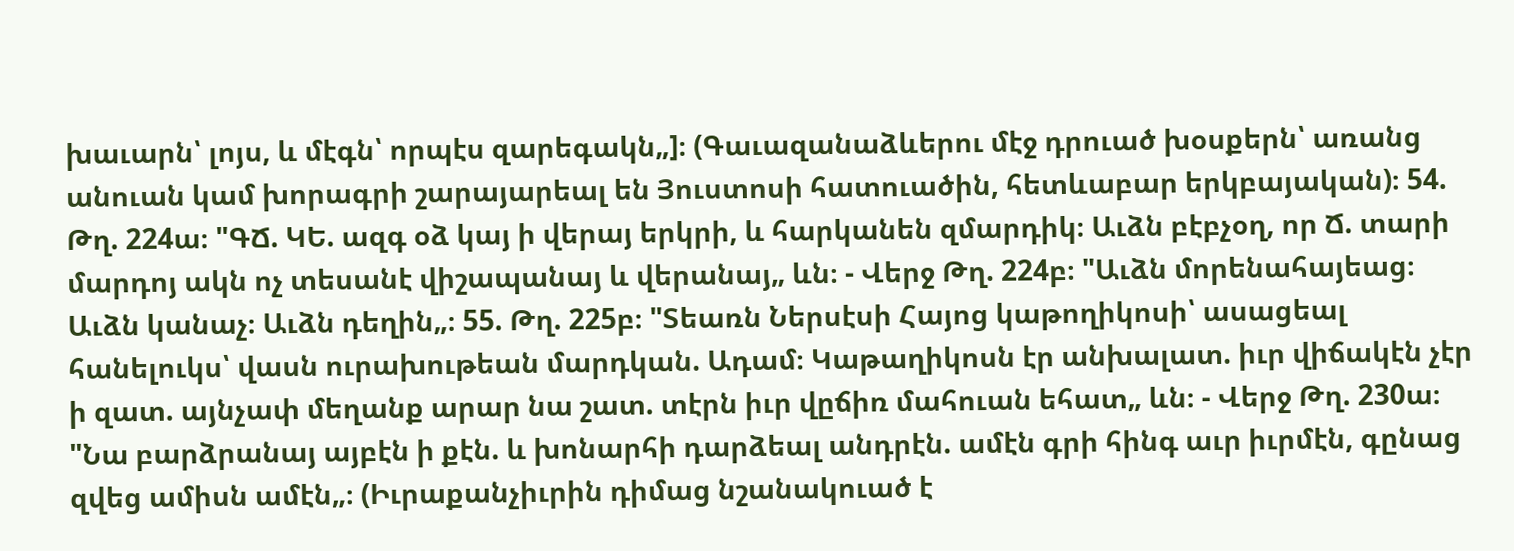խաւարն՝ լոյս, և մէգն՝ որպէս զարեգակն„]։ (Գաւազանաձևերու մէջ դրուած խօսքերն՝ առանց անուան կամ խորագրի շարայարեալ են Յուստոսի հատուածին, հետևաբար երկբայական)։ 54. Թղ. 224ա։ "ԳՃ. ԿԵ. ազգ օձ կայ ի վերայ երկրի, և հարկանեն զմարդիկ։ Աւձն բէբչօղ, որ Ճ. տարի մարդոյ ակն ոչ տեսանէ վիշապանայ և վերանայ„ ևն։ - Վերջ Թղ. 224բ։ "Աւձն մորենահայեաց։ Աւձն կանաչ։ Աւձն դեղին„։ 55. Թղ. 225բ։ "Տեառն Ներսէսի Հայոց կաթողիկոսի՝ ասացեալ հանելուկս՝ վասն ուրախութեան մարդկան. Ադամ։ Կաթաղիկոսն էր անխալատ. իւր վիճակէն չէր ի զատ. այնչափ մեղանք արար նա շատ. տէրն իւր վըճիռ մահուան եհատ„ ևն։ - Վերջ Թղ. 230ա։ "Նա բարձրանայ այբէն ի քէն. և խոնարհի դարձեալ անդրէն. ամէն գրի հինգ աւր իւրմէն, գընաց զվեց ամիսն ամէն„։ (Իւրաքանչիւրին դիմաց նշանակուած է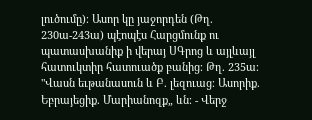լուծումը)։ Ասոր կը յաջորդեն (Թղ. 230ա-243ա) պէոպէս Հարցմունք ու պատասխանիք ի վերայ ՍԳրոց և այլևայլ հատուկտիր հատուածք բանից։ Թղ. 235ա։ "Վասն եւթանասուն և Բ. լեզուաց։ Ասորիք. Եբրայեցիք. Մարիանոզք„ ևն։ - Վերջ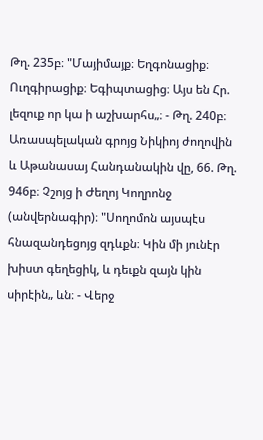Թղ. 235բ։ "Մայիմայք։ Եղգոնացիք։ Ուղգիրացիք։ Եգիպտացից։ Այս են Հր. լեզուք որ կա ի աշխարհս„։ - Թղ. 240բ։ Առասպելական գրոյց Նիկիոյ ժողովին և Աթանասայ Հանդանակին վը, 66. Թղ. 946բ։ Չշոյց ի Ժեղոյ Կողրոնջ (անվերնագիր)։ "Սողոմոն այսպէս հնազանդեցոյց զդևքն։ Կին մի յունէր խիստ գեղեցիկ, և դեւքն զայն կին սիրէին„ ևն։ - Վերջ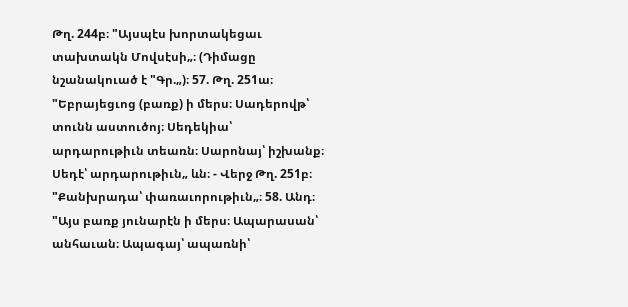Թղ. 244բ։ "Այսպէս խորտակեցաւ տախտակն Մովսէսի„։ (Դիմացը նշանակուած է "Գր.„)։ 57. Թղ. 251ա։ "Եբրայեցւոց (բառք) ի մերս։ Սադերովթ՝ տունն աստուծոյ։ Սեդեկիա՝ արդարութիւն տեառն։ Սարոնայ՝ իշխանք։ Սեդէ՝ արդարութիւն„ ևն։ - Վերջ Թղ. 251բ։ "Քանխրադա՝ փառաւորութիւն„։ 58. Անդ։ "Այս բառք յունարէն ի մերս։ Ապարասան՝ անհաւան։ Ապագայ՝ ապառնի՝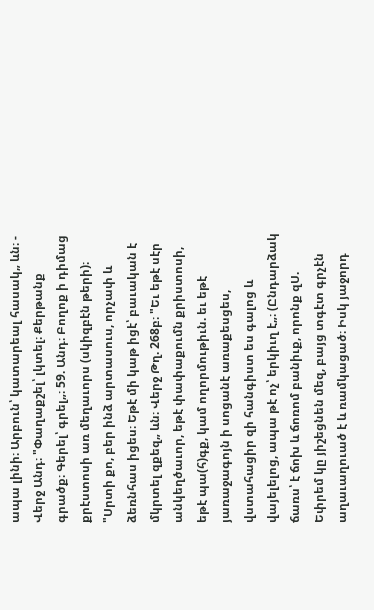ապա լինի։ Արբուն՝ կատարեալ հասակ„ ևն։ - Վերջ Անդ։ "Փաղաքշել՝ լկտել։ Քերթանք գրածք։ Գերել՝ գրել„։ 59. Անդ։ Բողոք ի դիմաց քրէստոսի առ մեղաւորս (սկիզբէն թերի)։ "Սրտի քո, բեր ինձ արտասուս, որչափ և ձեռնհաս իցես։ Եթէ մի կաթ իցէ՝ բաւական է մկրտել զքեզ„ ևն։ Վերջ Թղ. 268բ։ "Եւ եթէ սէր անկեղծաւոր, եթէ փափաքումն քրիստոսի, եթէ պա(հ)գք, կամ ողորմութիւն. եւ եթէ յառաջագոյն ի սոցանէ առաքեսցես, վստահացիր զի հանգիստ ես գալոց և վայելելոց, ապա թէ ոչ՝ երկիւղ է„։ (Ընդարձակ ճառս՝ է ճոխ և ճոռոմ բանիւք, որոնք զՍ. Եփրեմ կը յիշեցնեն մեզ, բայց տգէտ գրչէն աղաւաղուած է և ռամկացած։ Իսկ յաջորդ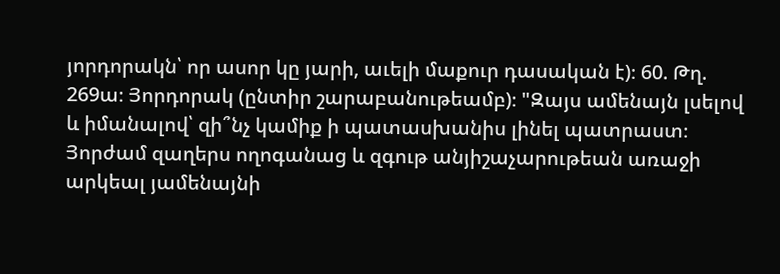յորդորակն՝ որ ասոր կը յարի, աւելի մաքուր դասական է)։ 60. Թղ. 269ա։ Յորդորակ (ընտիր շարաբանութեամբ)։ "Զայս ամենայն լսելով և իմանալով՝ զի՞նչ կամիք ի պատասխանիս լինել պատրաստ։ Յորժամ զաղերս ողոգանաց և զգութ անյիշաչարութեան առաջի արկեալ յամենայնի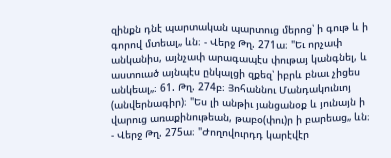զինքն դնէ պարտական պարտուց մերոց՝ ի գութ և ի գորով մտեալ„ ևն։ - Վերջ Թղ. 271ա։ "Եւ որչափ անկանիս, այնչափ արագապէս փութայ կանգնել, և աստուած այնպէս ընկալցի զքեզ՝ իբրև բնաւ չիցես անկեալ„։ 61. Թղ. 274բ։ Յոհաննու Մանդակունւոյ (անվերնագիր)։ "Ես լի անթիւ յանցանօք և յունայն ի վարուց առաքինութեան, թաբօ(փու)ր ի բարեաց„ ևն։ - Վերջ Թղ. 275ա։ "Ժողովուրդդ կարէվէր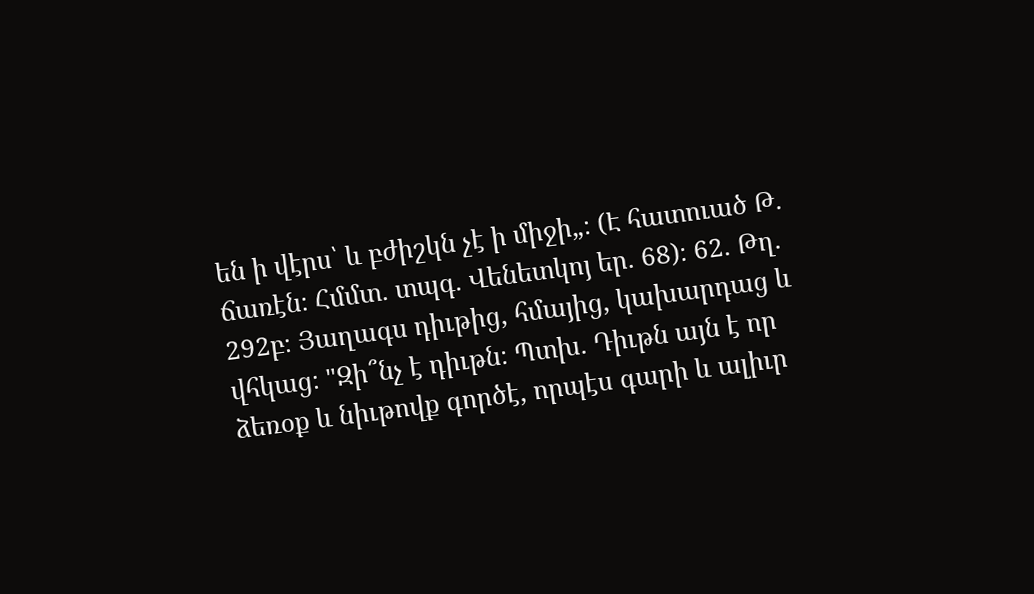են ի վէրս՝ և բժիշկն չէ ի միջի„։ (Է հատուած Թ. ճառէն։ Հմմտ. տպգ. Վենետկոյ եր. 68)։ 62. Թղ. 292բ։ Յաղագս դիւթից, հմայից, կախարդաց և վհկաց։ "Զի՞նչ է դիւթն։ Պտխ. Դիւթն այն է որ ձեռօք և նիւթովք գործէ, որպէս գարի և ալիւր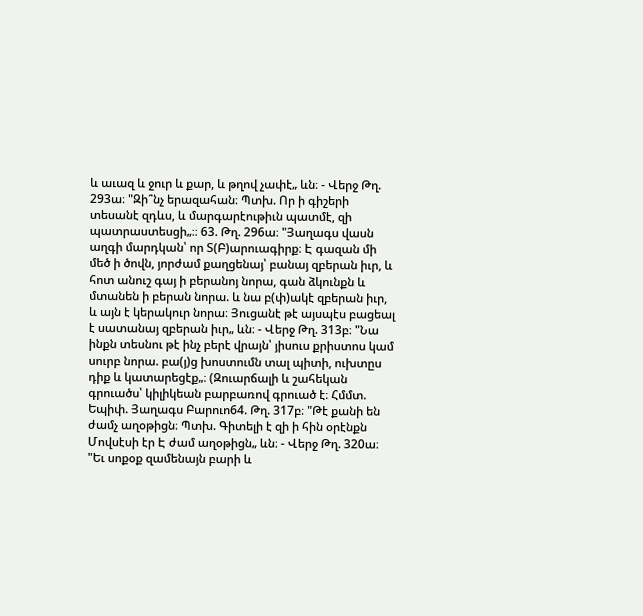և աւազ և ջուր և քար, և թղով չափէ„ ևն։ - Վերջ Թղ. 293ա։ "Զի՞նչ երազահան։ Պտխ. Որ ի գիշերի տեսանէ զդևս, և մարգարէութիւն պատմէ, զի պատրաստեսցի„։։ 63. Թղ. 296ա։ "Յաղագս վասն աղգի մարդկան՝ որ Տ(Բ)արուագիրք։ Է գազան մի մեծ ի ծովն, յորժամ քաղցենայ՝ բանայ զբերան իւր, և հոտ անուշ գայ ի բերանոյ նորա, գան ձկունքն և մտանեն ի բերան նորա. և նա բ(փ)ակէ զբերան իւր, և այն է կերակուր նորա։ Յուցանէ թէ այսպէս բացեալ է սատանայ զբերան իւր„ ևն։ - Վերջ Թղ. 313բ։ "Նա ինքն տեսնու թէ ինչ բերէ վրայն՝ յիսուս քրիստոս կամ սուրբ նորա. բա(յ)ց խոստումն տալ պիտի, ուխտըս դիք և կատարեցէք„։ (Զուարճալի և շահեկան գրուածս՝ կիլիկեան բարբառով գրուած է։ Հմմտ. Եպիփ. Յաղագս Բարուո64. Թղ. 317բ։ "Թէ քանի են ժամչ աղօթիցն։ Պտխ. Գիտելի է զի ի հին օրէնքն Մովսէսի էր Է ժամ աղօթիցն„ ևն։ - Վերջ Թղ. 320ա։ "Եւ սոքօք զամենայն բարի և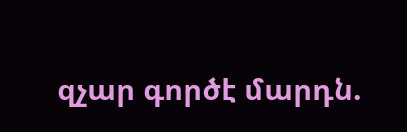զչար գործէ մարդն.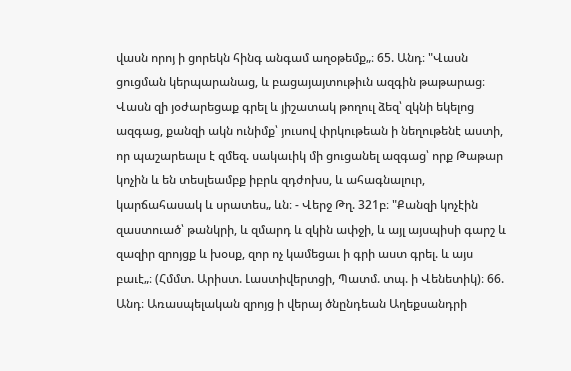վասն որոյ ի ցորեկն հինգ անգամ աղօթեմք„։ 65. Անդ։ "Վասն ցուցման կերպարանաց, և բացայայտութիւն ազգին թաթարաց։ Վասն զի յօժարեցաք գրել և յիշատակ թողուլ ձեզ՝ զկնի եկելոց ազգաց, քանզի ակն ունիմք՝ յուսով փրկութեան ի նեղութենէ աստի, որ պաշարեալս է զմեզ. սակաւիկ մի ցուցանել ազգաց՝ որք Թաթար կոչին և են տեսլեամբք իբրև զդժոխս, և ահագնալուր, կարճահասակ և սրատես„ ևն։ - Վերջ Թղ. 321բ։ "Քանզի կոչէին զաստուած՝ թանկրի, և զմարդ և զկին ափջի, և այլ այսպիսի գարշ և զազիր զրոյցք և խօսք, զոր ոչ կամեցաւ ի գրի աստ գրել. և այս բաւէ„։ (Հմմտ. Արիստ. Լաստիվերտցի, Պատմ. տպ. ի Վենետիկ)։ 66. Անդ։ Առասպելական զրոյց ի վերայ ծնընդեան Աղեքսանդրի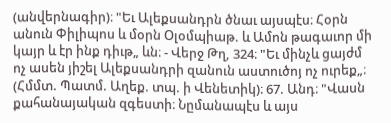(անվերնագիր)։ "Եւ Ալեքսանդրն ծնաւ այսպէս։ Հօրն անուն Փիլիպոս և մօրն Օլօմպիաթ. և Ամոն թագաւոր մի կայր և էր ինք դիւթ„ ևն։ - Վերջ Թղ, 324։ "Եւ մինչև ցայժմ ոչ ասեն յիշել Ալեքսանդրի զանուն աստուծոյ ոչ ուրեք„։ (Հմմտ. Պատմ. Աղեք. տպ. ի Վենետիկ)։ 67. Անդ։ "Վասն քահանայական զգեստի։ Նըմանապէս և այս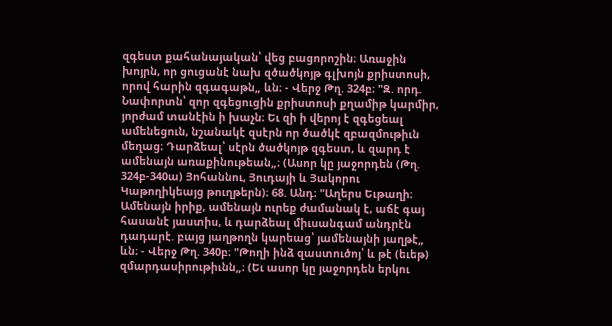զգեստ քահանայական՝ վեց բացորոշին։ Առաջին խոյրն, որ ցուցանէ նախ զծածկոյթ գլխոյն քրիստոսի, որով հարին զգագաթն„ ևն։ - Վերջ Թղ. 324բ։ "Զ. որդ. Նափորտն՝ զոր զգեցուցին քրիստոսի քղամիթ կարմիր, յորժամ տանէին ի խաչն։ Եւ զի ի վերոյ է զգեցեալ ամենեցուն, նշանակէ զսէրն որ ծածկէ զբազմութիւն մեղաց։ Դարձեալ՝ սէրն ծածկոյթ զգեստ, և զարդ է ամենայն առաքինութեան„։ (Ասոր կը յաջորդեն (Թղ. 324բ-340ա) Յոհաննու, Յուդայի և Յակորու Կաթողիկեայց թուղթերն)։ 68. Անդ։ "Աղերս Եւթաղի։ Ամենայն իրիք, ամենայն ուրեք ժամանակ է, աճէ գայ հասանէ յաստիս, և դարձեալ միւսանգամ անդրէն դադարէ. բայց յաղթողն կարեաց՝ յամենայնի յաղթէ„ ևն։ - Վերջ Թղ. 340բ։ "Թողի ինձ զաստուծոյ՝ և թէ (եւեթ) զմարդասիրութիւնն„։ (Եւ ասոր կը յաջորդեն երկու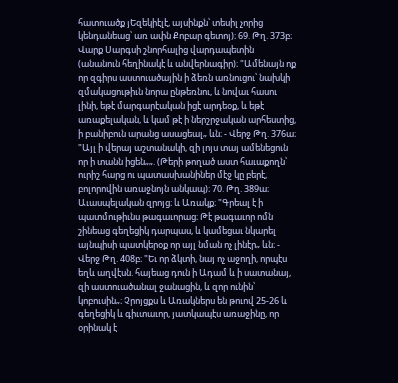հատուածք յԵզեկիէլէ, այսինքն՝ տեսիլ չորից կենդանեաց՝ առ ափն Քոբար գետոյ)։ 69. Թղ. 373բ։ Վարք Սարգսի շնորհալից վարդապետին (անանուն հեղինակէ և անվերնագիր)։ "Ամենայն ոք որ զգիրս աստուածային ի ձեռն առնուցու՝ նախկի զմակացութիւն նորա ընթեռնու, և նովաւ հասու լինի, եթէ մարգարէական իցէ արդեօք, և եթէ առաքելական, և կամ թէ ի ներշրջական արհեստից, ի բանիբուն արանց ասացեալ„ ևն։ - Վերջ Թղ. 376ա։ "Այլ ի վերայ աշտանակի, զի լոյս տայ ամենեցուն որ ի տանն իցեն„„. (Թերի թողած աստ հաւաքողն՝ ուրիշ հարց ու պատասխանիներ մէջ կը բերէ, բոլորովին առաջնոյն անկապ)։ 70. Թղ. 389ա։ Աւասպելական զրոյց։ և Առակք։ "Գրեալ է ի պատմութիւնս թագաւորաց։ Թէ թագաւոր ոմն շինեաց գեղեցիկ դարպաս, և կամեցաւ նկարել այնպիսի պատկերօք որ այլ նման ոչ լինէր„ ևն։ - Վերջ Թղ. 408բ։ "Եւ որ ձկտի, նայ ոչ աջողի, որպէս եղև աղվէսն. հայեաց դուն ի Ադամ և ի սատանայ, զի աստուածանալ ջանացին, և զոր ունին՝ կոբուսին„։ Չրոյցքս և Առակներս են թուով 25-26 և գեղեցիկ և գիւտաւոր, յատկապէս առաջինը, որ օրինակ է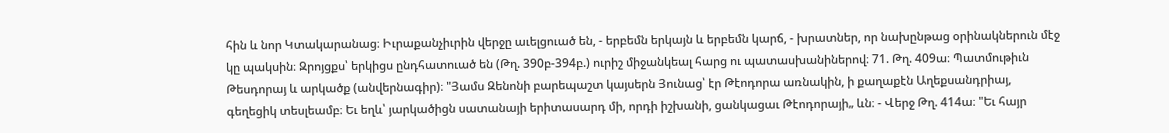հին և նոր Կտակարանաց։ Իւրաքանչիւրին վերջը աւելցուած են, - երբեմն երկայն և երբեմն կարճ, - խրատներ, որ նախընթաց օրինակներուն մէջ կը պակսին։ Զրոյցքս՝ երկիցս ընդհատուած են (Թղ. 390բ-394բ.) ուրիշ միջանկեալ հարց ու պատասխանիներով։ 71. Թղ. 409ա։ Պատմութիւն Թեսդորայ և արկածք (անվերնագիր)։ "Յամս Զենոնի բարեպաշտ կայսերն Յունաց՝ էր Թէոդորա առնակին, ի քաղաքէն Աղեքսանդրիայ, գեղեցիկ տեսլեամբ։ Եւ եղև՝ յարկածիցն սատանայի երիտասարդ մի, որդի իշխանի, ցանկացաւ Թէոդորայի„ ևն։ - Վերջ Թղ. 414ա։ "Եւ հայր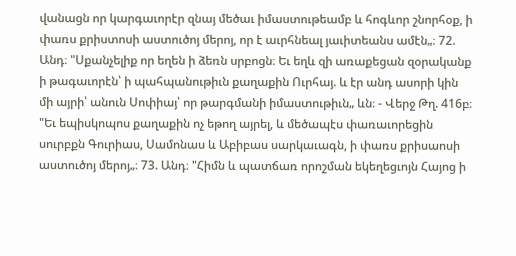վանացն որ կարգաւորէր զնայ մեծաւ իմաստութեամբ և հոգևոր շնորհօք, ի փառս քրիստոսի աստուծոյ մերոյ, որ է աւրհնեալ յաւիտեանս ամէն„։ 72. Անդ։ "Սքանչելիք որ եղեն ի ձեռն սրբոցն։ Եւ եղև զի առաքեցան զօրականք ի թագաւորէն՝ ի պահպանութիւն քաղաքին Ուրհայ. և էր անդ ասորի կին մի այրի՝ անուն Սոփիայ՝ որ թարգմանի իմաստութիւն„ ևն։ - Վերջ Թղ. 416բ։ "Եւ եպիսկոպոս քաղաքին ոչ եթող այրել, և մեծապէս փառաւորեցին սուրբքն Գուրիաս, Սամոնաս և Աբիբաս սարկաւագն, ի փառս քրիսաոսի աստուծոյ մերոյ„։ 73. Անդ։ "Հիմն և պատճառ որոշման եկեղեցւոյն Հայոց ի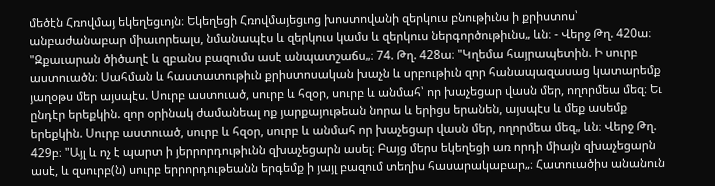մեծէն Հռովմայ եկեղեցւոյն։ Եկեղեցի Հռովմայեցւոց խոստովանի զերկուս բնութիւնս ի քրիստոս՝ անբաժանաբար միաւորեալս, նմանապէս և զերկուս կամս և զերկուս ներգործութիւնս„ ևն։ - Վերջ Թղ. 420ա։ "Զքաւարան ծիծաղէ և զբանս բազումս ասէ անպատշաճս„։ 74. Թղ. 428ա։ "Կղեմա հայրապետին. Ի սուրբ աստուածն։ Սահման և հաստատութիւն քրիստոսական խաչն և սրբութիւն զոր հանապազասաց կատարեմք յաղօթս մեր այսպէս. Սուրբ աստուած, սուրբ և հզօր, սուրբ և անմահ՝ որ խաչեցար վասն մեր, ողորմեա մեզ։ Եւ ընդէր երեքկին. զոր օրինակ ժամանեալ ոք յարքայութեան նորա և երիցս երանեն, այսպէս և մեք ասեմք երեքկին. Սուրբ աստուած, սուրբ և հզօր, սուրբ և անմահ որ խաչեցար վասն մեր, ողորմեա մեզ„ ևն։ Վերջ Թղ. 429բ։ "Այլ և ոչ է պարտ ի յերրորդութիւնն զխաչեցարն ասել։ Բայց մերս եկեղեցի առ որդի միայն զխաչեցարն ասէ, և զսուրբ(ն) սուրբ երրորդութեանն երգեմք ի յայլ բազում տեղիս հասարակաբար„։ Հատուածիս անանուն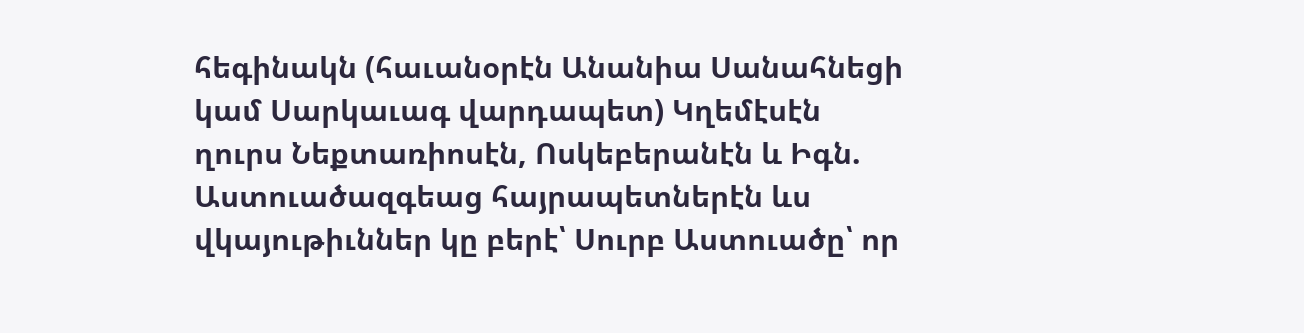հեգինակն (հաւանօրէն Անանիա Սանահնեցի կամ Սարկաւագ վարդապետ) Կղեմէսէն ղուրս Նեքտառիոսէն, Ոսկեբերանէն և Իգն. Աստուածազգեաց հայրապետներէն ևս վկայութիւններ կը բերէ՝ Սուրբ Աստուածը՝ որ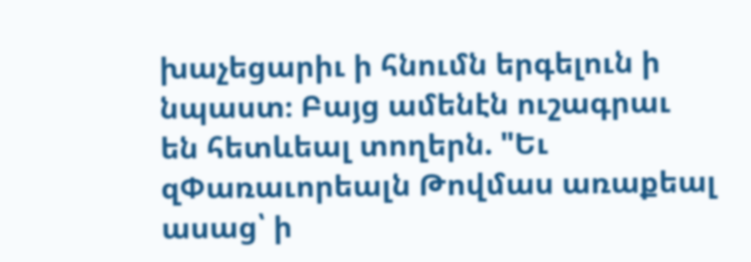խաչեցարիւ ի հնումն երգելուն ի նպաստ։ Բայց ամենէն ուշագրաւ են հետևեալ տողերն. "Եւ զՓառաւորեալն Թովմաս առաքեալ ասաց՝ ի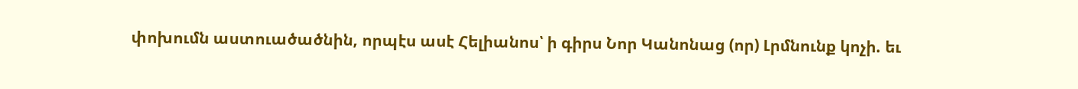փոխումն աստուածածնին, որպէս ասէ Հելիանոս՝ ի գիրս Նոր Կանոնաց (որ) Լրմնունք կոչի. եւ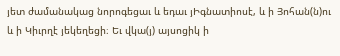յետ ժամանակաց նորոգեցաւ և եդաւ յԻգնատիոսէ, և ի Յոհան(ն)ու և ի Կիւրղէ յեկեղեցի։ Եւ վկա(յ) այսոցիկ ի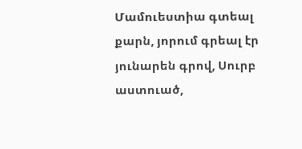Մամուեստիա գտեալ քարն, յորում գրեալ էր յունարեն գրով, Սուրբ աստուած,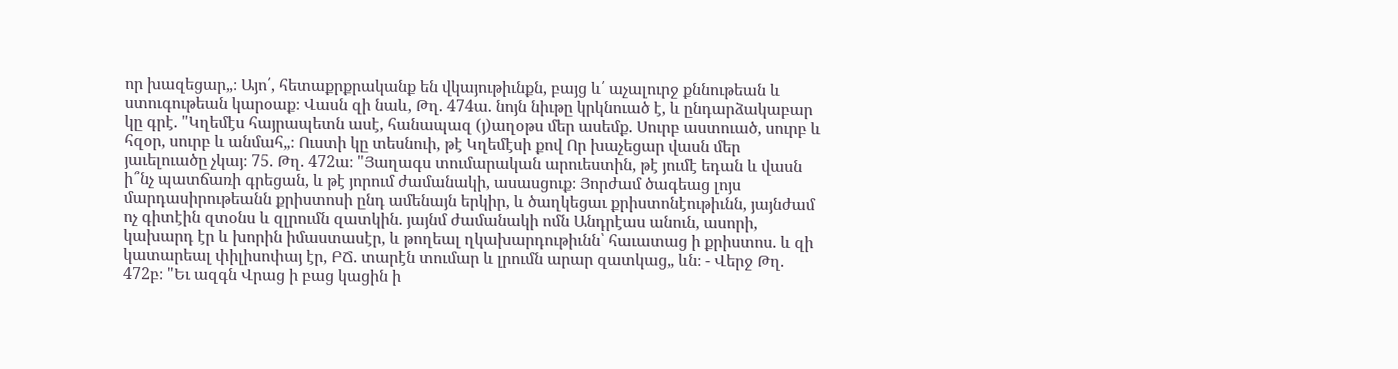որ խազեցար„։ Այո՛, հետաքրքրականք են վկայութիւնքն, բայց և՛ աչալուրջ քննութեան և ստուգութեան կարօաք։ Վասն զի նաև, Թղ. 474ա. նոյն նիւթը կրկնուած է, և ընդարձակաբար կը գրէ. "Կղեմէս հայրապետն ասէ, հանապազ (յ)աղօթս մեր ասեմք. Սուրբ աստուած, սուրբ և հզօր, սուրբ և անմահ„։ Ուստի կը տեսնուի, թէ Կղեմէսի քով Որ խաչեցար վասն մեր յաւելուածը չկայ։ 75. Թղ. 472ա։ "Յաղագս տումարական արուեստին, թէ յումէ եդան և վասն ի՞նչ պատճառի գրեցան, և թէ յորում ժամանակի, ասասցուք։ Յորժամ ծագեաց լոյս մարդասիրութեանն քրիստոսի ընդ ամենայն երկիր, և ծաղկեցաւ քրիստոնէութիւնն, յայնժամ ոչ գիտէին զտօնս և զլրումն զատկին. յայնմ ժամանակի ոմն Անդրէաս անուն, ասորի, կախարդ էր և խորին իմաստասէր, և թողեալ ղկախարդութիւնն՝ հաւատաց ի քրիստոս. և զի կատարեալ փիլիսոփայ էր, ԲՃ. տարէն տումար և լրումն արար զատկաց„ ևն։ - Վերջ Թղ. 472բ։ "Եւ ազգն Վրաց ի բաց կացին ի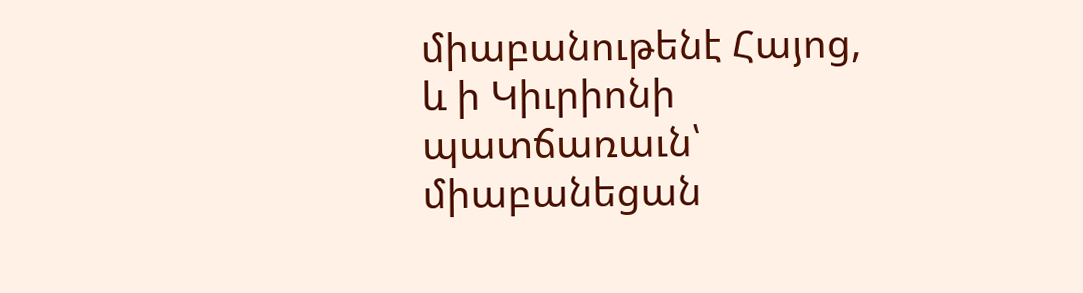միաբանութենէ Հայոց, և ի Կիւրիոնի պատճառաւն՝ միաբանեցան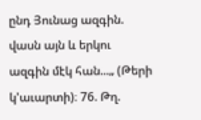ընդ Յունաց ազգին. վասն այն և երկու ազգին մէկ հան...„ (Թերի կ'աւարտի)։ 76. Թղ.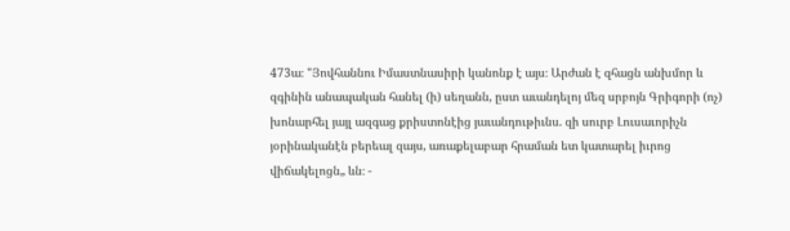473ա։ "Յովհաննու Իմաստնասիրի կանոնք է այս։ Արժան է զհացն անխմոր և զգինին անապական հանել (ի) սեղանն, ըստ աւանդելոյ մեզ սրբոյն Գրիգորի (ոչ) խոնարհել յայլ ազգաց քրիստոնէից յաւանդութիւնս. զի սուրբ Լուսաւորիչն յօրինականէն բերեալ զայս, առաքելաբար հրաման ետ կատարել իւրոց վիճակելոցն„ ևն։ -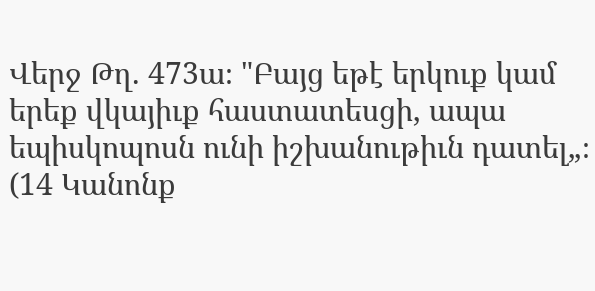Վերջ Թղ. 473ա։ "Բայց եթէ երկուք կամ երեք վկայիւք հաստատեսցի, ապա եպիսկոպոսն ունի իշխանութիւն դատել„։ (14 Կանոնք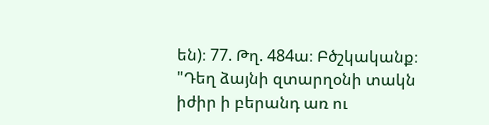են)։ 77. Թղ. 484ա։ Բծշկականք։ "Դեղ ձայնի զտարղօնի տակն իժիր ի բերանդ առ ու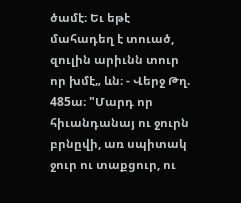ծամէ։ Եւ եթէ մահադեղ է տուած, զուլին արիւնն տուր որ խմէ„ ևն։ - Վերջ Թղ. 485ա։ "Մարդ որ հիւանդանայ ու ջուրն բրնըվի, առ սպիտակ ջուր ու տաքցուր, ու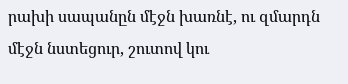րախի սապանըն մէջն խառնէ, ու զմարդն մէջն նստեցուր, շուտով կու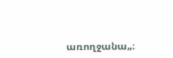առողջանա„։